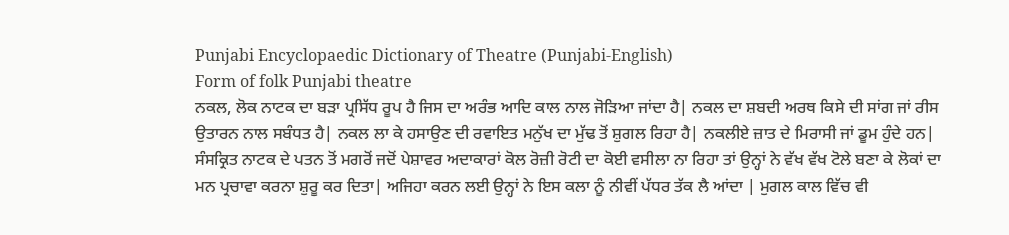Punjabi Encyclopaedic Dictionary of Theatre (Punjabi-English)
Form of folk Punjabi theatre
ਨਕਲ, ਲੋਕ ਨਾਟਕ ਦਾ ਬੜਾ ਪ੍ਰਸਿੱਧ ਰੂਪ ਹੈ ਜਿਸ ਦਾ ਅਰੰਭ ਆਦਿ ਕਾਲ ਨਾਲ ਜੋੜਿਆ ਜਾਂਦਾ ਹੈ| ਨਕਲ ਦਾ ਸ਼ਬਦੀ ਅਰਥ ਕਿਸੇ ਦੀ ਸਾਂਗ ਜਾਂ ਰੀਸ ਉਤਾਰਨ ਨਾਲ ਸਬੰਧਤ ਹੈ| ਨਕਲ ਲਾ ਕੇ ਹਸਾਉਣ ਦੀ ਰਵਾਇਤ ਮਨੁੱਖ ਦਾ ਮੁੱਢ ਤੋਂ ਸ਼ੁਗਲ ਰਿਹਾ ਹੈ| ਨਕਲੀਏ ਜ਼ਾਤ ਦੇ ਮਿਰਾਸੀ ਜਾਂ ਡੂਮ ਹੁੰਦੇ ਹਨ| ਸੰਸਕ੍ਰਿਤ ਨਾਟਕ ਦੇ ਪਤਨ ਤੋਂ ਮਗਰੋਂ ਜਦੋਂ ਪੇਸ਼ਾਵਰ ਅਦਾਕਾਰਾਂ ਕੋਲ ਰੋਜ਼ੀ ਰੋਟੀ ਦਾ ਕੋਈ ਵਸੀਲਾ ਨਾ ਰਿਹਾ ਤਾਂ ਉਨ੍ਹਾਂ ਨੇ ਵੱਖ ਵੱਖ ਟੋਲੇ ਬਣਾ ਕੇ ਲੋਕਾਂ ਦਾ ਮਨ ਪ੍ਰਚਾਵਾ ਕਰਨਾ ਸ਼ੁਰੂ ਕਰ ਦਿਤਾ| ਅਜਿਹਾ ਕਰਨ ਲਈ ਉਨ੍ਹਾਂ ਨੇ ਇਸ ਕਲਾ ਨੂੰ ਨੀਵੀਂ ਪੱਧਰ ਤੱਕ ਲੈ ਆਂਦਾ | ਮੁਗਲ ਕਾਲ ਵਿੱਚ ਵੀ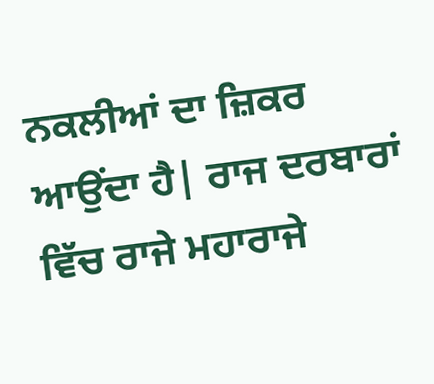ਨਕਲੀਆਂ ਦਾ ਜ਼ਿਕਰ ਆਉਂਦਾ ਹੈ| ਰਾਜ ਦਰਬਾਰਾਂ ਵਿੱਚ ਰਾਜੇ ਮਹਾਰਾਜੇ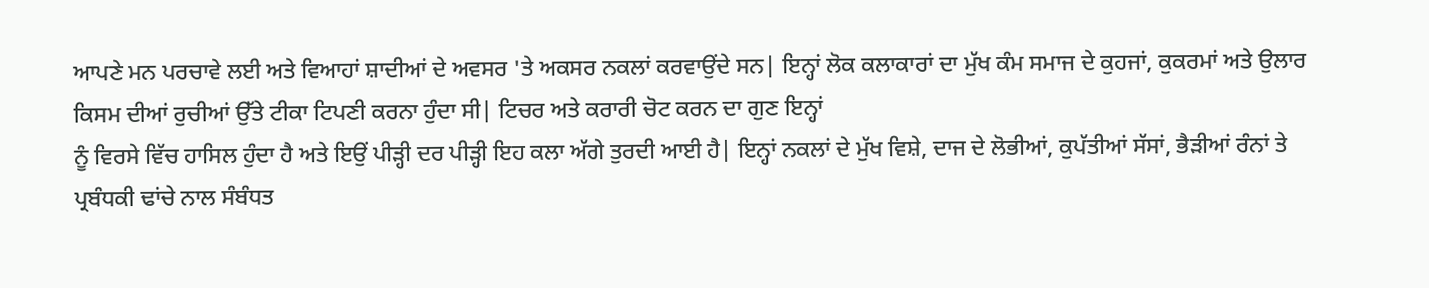ਆਪਣੇ ਮਨ ਪਰਚਾਵੇ ਲਈ ਅਤੇ ਵਿਆਹਾਂ ਸ਼ਾਦੀਆਂ ਦੇ ਅਵਸਰ 'ਤੇ ਅਕਸਰ ਨਕਲਾਂ ਕਰਵਾਉਂਦੇ ਸਨ| ਇਨ੍ਹਾਂ ਲੋਕ ਕਲਾਕਾਰਾਂ ਦਾ ਮੁੱਖ ਕੰਮ ਸਮਾਜ ਦੇ ਕੁਹਜਾਂ, ਕੁਕਰਮਾਂ ਅਤੇ ਉਲਾਰ ਕਿਸਮ ਦੀਆਂ ਰੁਚੀਆਂ ਉੱਤੇ ਟੀਕਾ ਟਿਪਣੀ ਕਰਨਾ ਹੁੰਦਾ ਸੀ| ਟਿਚਰ ਅਤੇ ਕਰਾਰੀ ਚੋਟ ਕਰਨ ਦਾ ਗੁਣ ਇਨ੍ਹਾਂ
ਨੂੰ ਵਿਰਸੇ ਵਿੱਚ ਹਾਸਿਲ ਹੁੰਦਾ ਹੈ ਅਤੇ ਇਉਂ ਪੀੜ੍ਹੀ ਦਰ ਪੀੜ੍ਹੀ ਇਹ ਕਲਾ ਅੱਗੇ ਤੁਰਦੀ ਆਈ ਹੈ| ਇਨ੍ਹਾਂ ਨਕਲਾਂ ਦੇ ਮੁੱਖ ਵਿਸ਼ੇ, ਦਾਜ ਦੇ ਲੋਭੀਆਂ, ਕੁਪੱਤੀਆਂ ਸੱਸਾਂ, ਭੈੜੀਆਂ ਰੰਨਾਂ ਤੇ ਪ੍ਰਬੰਧਕੀ ਢਾਂਚੇ ਨਾਲ ਸੰਬੰਧਤ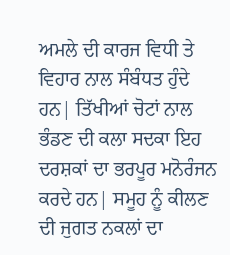ਅਮਲੇ ਦੀ ਕਾਰਜ ਵਿਧੀ ਤੇ ਵਿਹਾਰ ਨਾਲ ਸੰਬੰਧਤ ਹੁੰਦੇ ਹਨ| ਤਿੱਖੀਆਂ ਚੋਟਾਂ ਨਾਲ ਭੰਡਣ ਦੀ ਕਲਾ ਸਦਕਾ ਇਹ ਦਰਸ਼ਕਾਂ ਦਾ ਭਰਪੂਰ ਮਨੋਰੰਜਨ ਕਰਦੇ ਹਨ| ਸਮੂਹ ਨੂੰ ਕੀਲਣ ਦੀ ਜੁਗਤ ਨਕਲਾਂ ਦਾ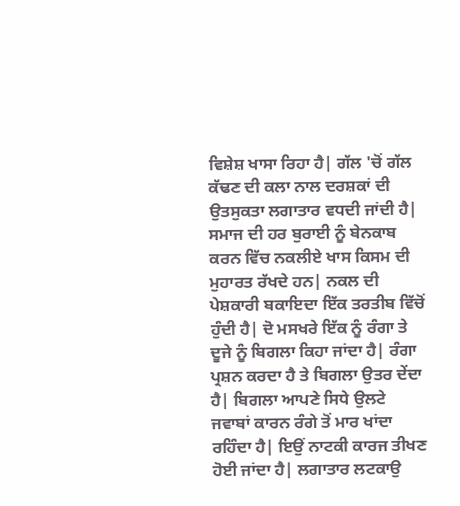ਵਿਸ਼ੇਸ਼ ਖਾਸਾ ਰਿਹਾ ਹੈ| ਗੱਲ 'ਚੋਂ ਗੱਲ ਕੱਢਣ ਦੀ ਕਲਾ ਨਾਲ ਦਰਸ਼ਕਾਂ ਦੀ ਉਤਸੁਕਤਾ ਲਗਾਤਾਰ ਵਧਦੀ ਜਾਂਦੀ ਹੈ| ਸਮਾਜ ਦੀ ਹਰ ਬੁਰਾਈ ਨੂੰ ਬੇਨਕਾਬ ਕਰਨ ਵਿੱਚ ਨਕਲੀਏ ਖਾਸ ਕਿਸਮ ਦੀ ਮੁਹਾਰਤ ਰੱਖਦੇ ਹਨ| ਨਕਲ ਦੀ ਪੇਸ਼ਕਾਰੀ ਬਕਾਇਦਾ ਇੱਕ ਤਰਤੀਬ ਵਿੱਚੋਂ ਹੁੰਦੀ ਹੈ| ਦੋ ਮਸਖਰੇ ਇੱਕ ਨੂੰ ਰੰਗਾ ਤੇ ਦੂਜੇ ਨੂੰ ਬਿਗਲਾ ਕਿਹਾ ਜਾਂਦਾ ਹੈ| ਰੰਗਾ ਪ੍ਰਸ਼ਨ ਕਰਦਾ ਹੈ ਤੇ ਬਿਗਲਾ ਉਤਰ ਦੇਂਦਾ ਹੈ| ਬਿਗਲਾ ਆਪਣੇ ਸਿਧੇ ਉਲਟੇ ਜਵਾਬਾਂ ਕਾਰਨ ਰੰਗੇ ਤੋਂ ਮਾਰ ਖਾਂਦਾ ਰਹਿੰਦਾ ਹੈ| ਇਉਂ ਨਾਟਕੀ ਕਾਰਜ ਤੀਖਣ ਹੋਈ ਜਾਂਦਾ ਹੈ| ਲਗਾਤਾਰ ਲਟਕਾਉ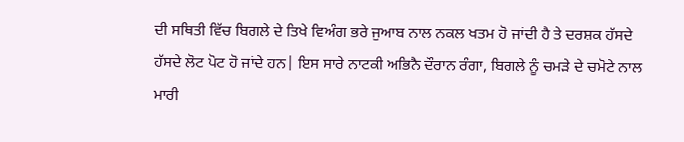ਦੀ ਸਥਿਤੀ ਵਿੱਚ ਬਿਗਲੇ ਦੇ ਤਿਖੇ ਵਿਅੰਗ ਭਰੇ ਜੁਆਬ ਨਾਲ ਨਕਲ ਖਤਮ ਹੋ ਜਾਂਦੀ ਹੈ ਤੇ ਦਰਸ਼ਕ ਹੱਸਦੇ ਹੱਸਦੇ ਲੋਟ ਪੋਟ ਹੋ ਜਾਂਦੇ ਹਨ| ਇਸ ਸਾਰੇ ਨਾਟਕੀ ਅਭਿਨੈ ਦੌਰਾਨ ਰੰਗਾ, ਬਿਗਲੇ ਨੂੰ ਚਮੜੇ ਦੇ ਚਮੋਟੇ ਨਾਲ ਮਾਰੀ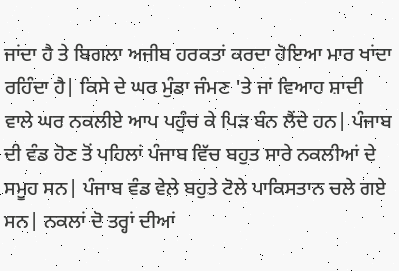ਜਾਂਦਾ ਹੈ ਤੇ ਬਿਗਲਾ ਅਜੀਬ ਹਰਕਤਾਂ ਕਰਦਾ ਹੋਇਆ ਮਾਰ ਖਾਂਦਾ ਰਹਿੰਦਾ ਹੈ| ਕਿਸੇ ਦੇ ਘਰ ਮੁੰਡਾ ਜੰਮਣ 'ਤੇ ਜਾਂ ਵਿਆਹ ਸ਼ਾਦੀ ਵਾਲੇ ਘਰ ਨਕਲੀਏ ਆਪ ਪਹੁੰਚ ਕੇ ਪਿੜ ਬੰਨ ਲੈਂਦੇ ਹਨ| ਪੰਜਾਬ ਦੀ ਵੰਡ ਹੋਣ ਤੋਂ ਪਹਿਲਾਂ ਪੰਜਾਬ ਵਿੱਚ ਬਹੁਤ ਸਾਰੇ ਨਕਲੀਆਂ ਦੇ ਸਮੂਹ ਸਨ| ਪੰਜਾਬ ਵੰਡ ਵੇਲੇ ਬਹੁਤੇ ਟੋਲੇ ਪਾਕਿਸਤਾਨ ਚਲੇ ਗਏ ਸਨ| ਨਕਲਾਂ ਦੋ ਤਰ੍ਹਾਂ ਦੀਆਂ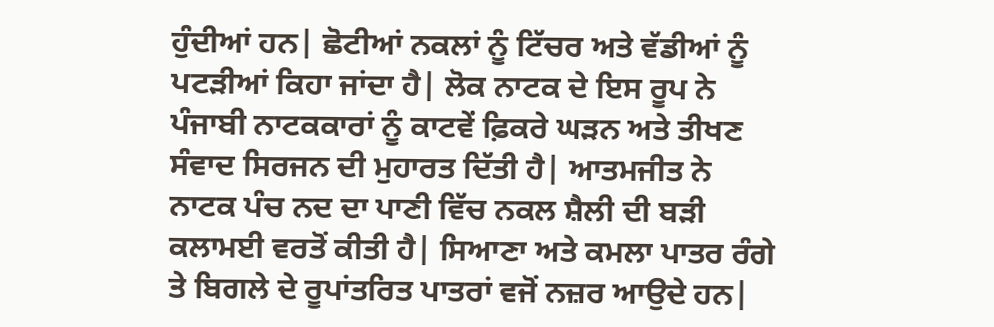ਹੁੰਦੀਆਂ ਹਨ| ਛੋਟੀਆਂ ਨਕਲਾਂ ਨੂੰ ਟਿੱਚਰ ਅਤੇ ਵੱਡੀਆਂ ਨੂੰ ਪਟੜੀਆਂ ਕਿਹਾ ਜਾਂਦਾ ਹੈ| ਲੋਕ ਨਾਟਕ ਦੇ ਇਸ ਰੂਪ ਨੇ ਪੰਜਾਬੀ ਨਾਟਕਕਾਰਾਂ ਨੂੰ ਕਾਟਵੇਂ ਫ਼ਿਕਰੇ ਘੜਨ ਅਤੇ ਤੀਖਣ ਸੰਵਾਦ ਸਿਰਜਨ ਦੀ ਮੁਹਾਰਤ ਦਿੱਤੀ ਹੈ| ਆਤਮਜੀਤ ਨੇ ਨਾਟਕ ਪੰਚ ਨਦ ਦਾ ਪਾਣੀ ਵਿੱਚ ਨਕਲ ਸ਼ੈਲੀ ਦੀ ਬੜੀ ਕਲਾਮਈ ਵਰਤੋਂ ਕੀਤੀ ਹੈ| ਸਿਆਣਾ ਅਤੇ ਕਮਲਾ ਪਾਤਰ ਰੰਗੇ ਤੇ ਬਿਗਲੇ ਦੇ ਰੂਪਾਂਤਰਿਤ ਪਾਤਰਾਂ ਵਜੋਂ ਨਜ਼ਰ ਆਉਦੇ ਹਨ|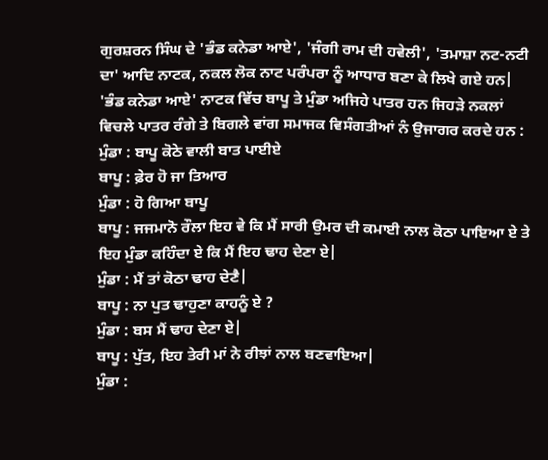ਗੁਰਸ਼ਰਨ ਸਿੰਘ ਦੇ 'ਭੰਡ ਕਨੇਡਾ ਆਏ', 'ਜੰਗੀ ਰਾਮ ਦੀ ਹਵੇਲੀ', 'ਤਮਾਸ਼ਾ ਨਟ-ਨਟੀ ਦਾ' ਆਦਿ ਨਾਟਕ, ਨਕਲ ਲੋਕ ਨਾਟ ਪਰੰਪਰਾ ਨੂੰ ਆਧਾਰ ਬਣਾ ਕੇ ਲਿਖੇ ਗਏ ਹਨ| 'ਭੰਡ ਕਨੇਡਾ ਆਏ' ਨਾਟਕ ਵਿੱਚ ਬਾਪੂ ਤੇ ਮੁੰਡਾ ਅਜਿਹੇ ਪਾਤਰ ਹਨ ਜਿਹੜੇ ਨਕਲਾਂ ਵਿਚਲੇ ਪਾਤਰ ਰੰਗੇ ਤੇ ਬਿਗਲੇ ਵਾਂਗ ਸਮਾਜਕ ਵਿਸੰਗਤੀਆਂ ਨੰ ਉਜਾਗਰ ਕਰਦੇ ਹਨ :
ਮੁੰਡਾ : ਬਾਪੂ ਕੋਠੇ ਵਾਲੀ ਬਾਤ ਪਾਈਏ
ਬਾਪੂ : ਫ਼ੇਰ ਹੋ ਜਾ ਤਿਆਰ
ਮੁੰਡਾ : ਹੋ ਗਿਆ ਬਾਪੂ
ਬਾਪੂ : ਜਜਮਾਨੋ ਰੌਲਾ ਇਹ ਵੇ ਕਿ ਮੈਂ ਸਾਰੀ ਉਮਰ ਦੀ ਕਮਾਈ ਨਾਲ ਕੋਠਾ ਪਾਇਆ ਏ ਤੇ ਇਹ ਮੁੰਡਾ ਕਹਿੰਦਾ ਏ ਕਿ ਮੈਂ ਇਹ ਢਾਹ ਦੇਣਾ ਏ|
ਮੁੰਡਾ : ਮੈਂ ਤਾਂ ਕੋਠਾ ਢਾਹ ਦੇਣੈ|
ਬਾਪੂ : ਨਾ ਪੁਤ ਢਾਹੁਣਾ ਕਾਹਨੂੰ ਏ ?
ਮੁੰਡਾ : ਬਸ ਮੈਂ ਢਾਹ ਦੇਣਾ ਏ|
ਬਾਪੂ : ਪੁੱਤ, ਇਹ ਤੇਰੀ ਮਾਂ ਨੇ ਰੀਝਾਂ ਨਾਲ ਬਣਵਾਇਆ|
ਮੁੰਡਾ :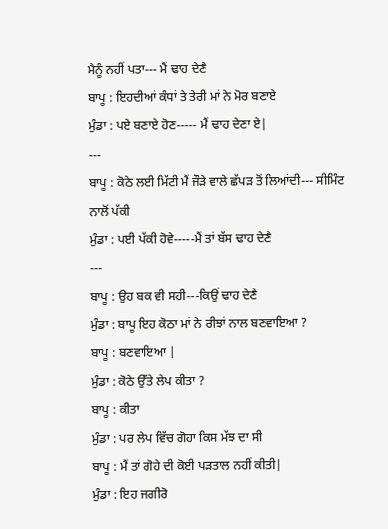ਮੈਨੂੰ ਨਹੀਂ ਪਤਾ--- ਮੈਂ ਢਾਹ ਦੇਣੈ
ਬਾਪੂ : ਇਹਦੀਆਂ ਕੰਧਾਂ ਤੇ ਤੇਰੀ ਮਾਂ ਨੇ ਮੋਰ ਬਣਾਏ
ਮੁੰਡਾ : ਪਏ ਬਣਾਏ ਹੋਣ----- ਮੈਂ ਢਾਹ ਦੇਣਾ ਏ|
---
ਬਾਪੂ : ਕੋਠੇ ਲਈ ਮਿੱਟੀ ਮੈਂ ਜੌੜੇ ਵਾਲੇ ਛੱਪੜ ਤੋਂ ਲਿਆਂਦੀ--- ਸੀਮਿੰਟ ਨਾਲੋਂ ਪੱਕੀ
ਮੁੰਡਾ : ਪਈ ਪੱਕੀ ਹੋਵੇ-----ਮੈਂ ਤਾਂ ਬੱਸ ਢਾਹ ਦੇਣੈ
---
ਬਾਪੂ : ਉਹ ਬਕ ਵੀ ਸਹੀ---ਕਿਉਂ ਢਾਹ ਦੇਣੈ
ਮੁੰਡਾ : ਬਾਪੂ ਇਹ ਕੋਠਾ ਮਾਂ ਨੇ ਰੀਝਾਂ ਨਾਲ ਬਣਵਾਇਆ ?
ਬਾਪੂ : ਬਣਵਾਇਆ |
ਮੁੰਡਾ : ਕੋਠੇ ਉੱਤੇ ਲੇਪ ਕੀਤਾ ?
ਬਾਪੂ : ਕੀਤਾ
ਮੁੰਡਾ : ਪਰ ਲੇਪ ਵਿੱਚ ਗੋਹਾ ਕਿਸ ਮੱਝ ਦਾ ਸੀ
ਬਾਪੂ : ਮੈਂ ਤਾਂ ਗੋਹੇ ਦੀ ਕੋਈ ਪੜਤਾਲ ਨਹੀਂ ਕੀਤੀ|
ਮੁੰਡਾ : ਇਹ ਜਗੀਰੋ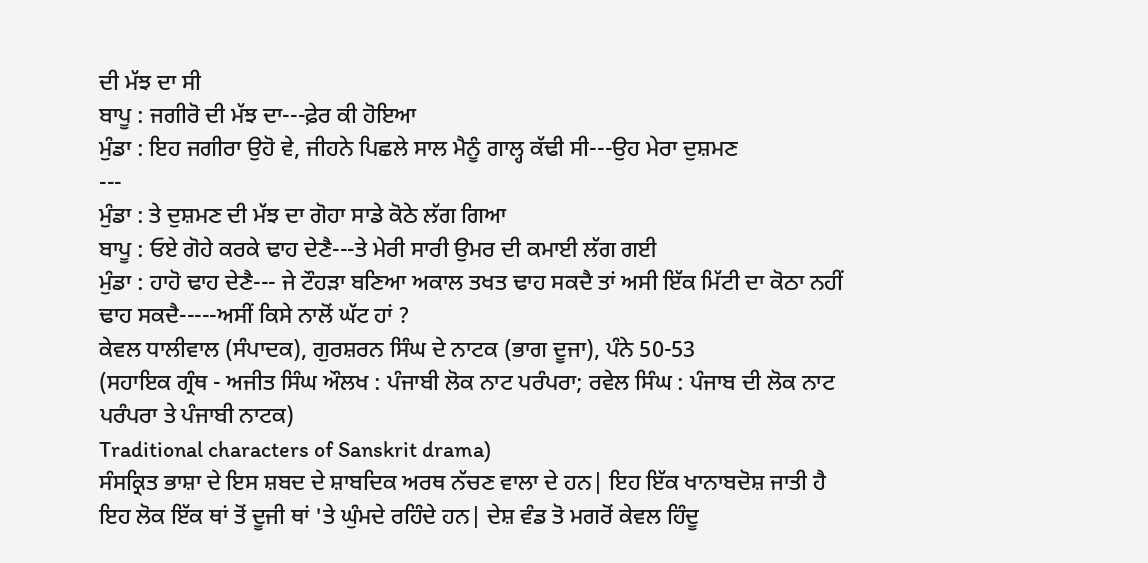ਦੀ ਮੱਝ ਦਾ ਸੀ
ਬਾਪੂ : ਜਗੀਰੋ ਦੀ ਮੱਝ ਦਾ---ਫ਼ੇਰ ਕੀ ਹੋਇਆ
ਮੁੰਡਾ : ਇਹ ਜਗੀਰਾ ਉਹੋ ਵੇ, ਜੀਹਨੇ ਪਿਛਲੇ ਸਾਲ ਮੈਨੂੰ ਗਾਲ੍ਹ ਕੱਢੀ ਸੀ---ਉਹ ਮੇਰਾ ਦੁਸ਼ਮਣ
---
ਮੁੰਡਾ : ਤੇ ਦੁਸ਼ਮਣ ਦੀ ਮੱਝ ਦਾ ਗੋਹਾ ਸਾਡੇ ਕੋਠੇ ਲੱਗ ਗਿਆ
ਬਾਪੂ : ਓਏ ਗੋਹੇ ਕਰਕੇ ਢਾਹ ਦੇਣੈ---ਤੇ ਮੇਰੀ ਸਾਰੀ ਉਮਰ ਦੀ ਕਮਾਈ ਲੱਗ ਗਈ
ਮੁੰਡਾ : ਹਾਹੋ ਢਾਹ ਦੇਣੈ--- ਜੇ ਟੌਹੜਾ ਬਣਿਆ ਅਕਾਲ ਤਖਤ ਢਾਹ ਸਕਦੈ ਤਾਂ ਅਸੀ ਇੱਕ ਮਿੱਟੀ ਦਾ ਕੋਠਾ ਨਹੀਂ ਢਾਹ ਸਕਦੈ-----ਅਸੀਂ ਕਿਸੇ ਨਾਲੋਂ ਘੱਟ ਹਾਂ ?
ਕੇਵਲ ਧਾਲੀਵਾਲ (ਸੰਪਾਦਕ), ਗੁਰਸ਼ਰਨ ਸਿੰਘ ਦੇ ਨਾਟਕ (ਭਾਗ ਦੂਜਾ), ਪੰਨੇ 50-53
(ਸਹਾਇਕ ਗ੍ਰੰਥ - ਅਜੀਤ ਸਿੰਘ ਔਲਖ : ਪੰਜਾਬੀ ਲੋਕ ਨਾਟ ਪਰੰਪਰਾ; ਰਵੇਲ ਸਿੰਘ : ਪੰਜਾਬ ਦੀ ਲੋਕ ਨਾਟ ਪਰੰਪਰਾ ਤੇ ਪੰਜਾਬੀ ਨਾਟਕ)
Traditional characters of Sanskrit drama)
ਸੰਸਕ੍ਰਿਤ ਭਾਸ਼ਾ ਦੇ ਇਸ ਸ਼ਬਦ ਦੇ ਸ਼ਾਬਦਿਕ ਅਰਥ ਨੱਚਣ ਵਾਲਾ ਦੇ ਹਨ| ਇਹ ਇੱਕ ਖਾਨਾਬਦੋਸ਼ ਜਾਤੀ ਹੈ ਇਹ ਲੋਕ ਇੱਕ ਥਾਂ ਤੋਂ ਦੂਜੀ ਥਾਂ 'ਤੇ ਘੁੰਮਦੇ ਰਹਿੰਦੇ ਹਨ| ਦੇਸ਼ ਵੰਡ ਤੋ ਮਗਰੋਂ ਕੇਵਲ ਹਿੰਦੂ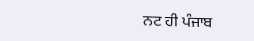ਨਟ ਹੀ ਪੰਜਾਬ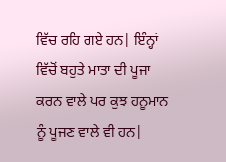ਵਿੱਚ ਰਹਿ ਗਏ ਹਨ| ਇੰਨ੍ਹਾਂ ਵਿੱਚੋਂ ਬਹੁਤੇ ਮਾਤਾ ਦੀ ਪੂਜਾ ਕਰਨ ਵਾਲੇ ਪਰ ਕੁਝ ਹਨੂਮਾਨ ਨੂੰ ਪੂਜਣ ਵਾਲੇ ਵੀ ਹਨ|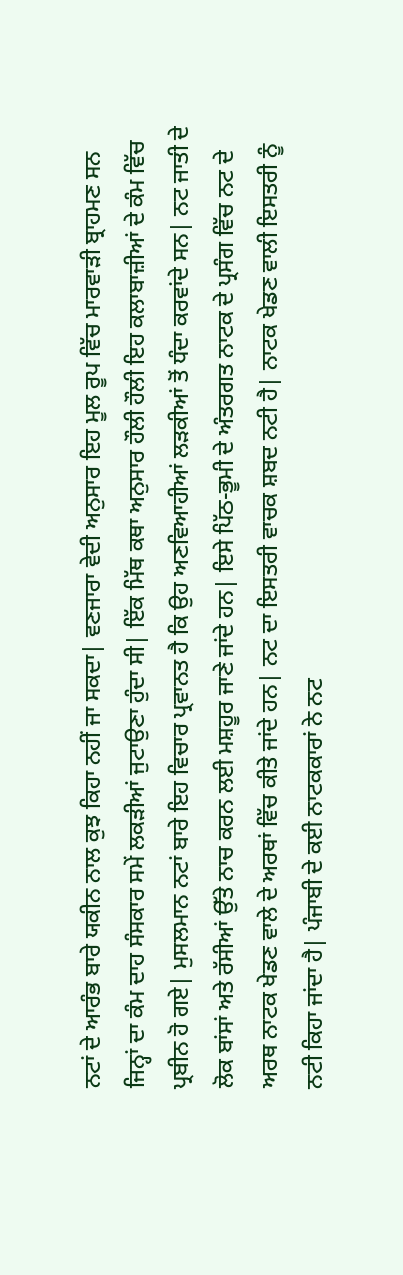ਨਟਾਂ ਦੇ ਆਰੰਭ ਬਾਰੇ ਯਕੀਨ ਨਾਲ ਕੁਝ ਕਿਹਾ ਨਹੀਂ ਜਾ ਸਕਦਾ| ਵਣਜਾਰਾ ਵੇਦੀ ਅਨੁਸਾਰ ਇਹ ਮੂਲ ਰੂਪ ਵਿੱਚ ਮਾਰਵਾੜੀ ਬ੍ਰਾਹਮਣ ਸਨ ਜਿਨ੍ਹਾਂ ਦਾ ਕੰਮ ਦਾਹ ਸੰਸਕਾਰ ਸਮੇਂ ਲਕੜੀਆਂ ਜੁਟਾਉਣਾ ਹੁੰਦਾ ਸੀ| ਇੱਕ ਮਿੱਥ ਕਥਾ ਅਨੁਸਾਰ ਹੌਲੀ ਹੌਲੀ ਇਹ ਕਲਾਬਾਜ਼ੀਆਂ ਦੇ ਕੰਮ ਵਿੱਚ ਪ੍ਰਬੀਨ ਹੋ ਗਏ| ਮੁਸਲਮਾਨ ਨਟਾਂ ਬਾਰੇ ਇਹ ਵਿਚਾਰ ਪ੍ਰਵਾਨਤ ਹੈ ਕਿ ਉਹ ਅਣਵਿਆਹੀਆਂ ਲੜਕੀਆਂ ਤੋਂ ਧੰਦਾ ਕਰਵਾਂਦੇ ਸਨ| ਨਟ ਜਾਤੀ ਦੇ ਲੋਕ ਬਾਂਸਾਂ ਅਤੇ ਰੱਸੀਆਂ ਉੱਤੇ ਨਾਚ ਕਰਨ ਲਈ ਮਸ਼ਹੂਰ ਜਾਣੇ ਜਾਂਦੇ ਹਨ| ਇਸੇ ਪਿੱਠ-ਭੂਮੀ ਦੇ ਅੰਤਰਗਤ ਨਾਟਕ ਦੇ ਪ੍ਰਸੰਗ ਵਿੱਚ ਨਟ ਦੇ ਅਰਥ ਨਾਟਕ ਖੇਡਣ ਵਾਲੇ ਦੇ ਅਰਥਾਂ ਵਿੱਚ ਕੀਤੇ ਜਾਂਦੇ ਹਨ| ਨਟ ਦਾ ਇਸਤਰੀ ਵਾਚਕ ਸ਼ਬਦ ਨਟੀ ਹੈ| ਨਾਟਕ ਖੇਡਣ ਵਾਲੀ ਇਸਤਰੀ ਨੂੰ ਨਟੀ ਕਿਹਾ ਜਾਂਦਾ ਹੈ| ਪੰਜਾਬੀ ਦੇ ਕਈ ਨਾਟਕਕਾਰਾਂ ਨੇ ਨਟ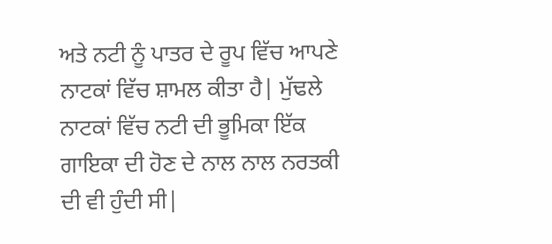ਅਤੇ ਨਟੀ ਨੂੰ ਪਾਤਰ ਦੇ ਰੂਪ ਵਿੱਚ ਆਪਣੇ ਨਾਟਕਾਂ ਵਿੱਚ ਸ਼ਾਮਲ ਕੀਤਾ ਹੈ| ਮੁੱਢਲੇ ਨਾਟਕਾਂ ਵਿੱਚ ਨਟੀ ਦੀ ਭੂਮਿਕਾ ਇੱਕ ਗਾਇਕਾ ਦੀ ਹੋਣ ਦੇ ਨਾਲ ਨਾਲ ਨਰਤਕੀ ਦੀ ਵੀ ਹੁੰਦੀ ਸੀ|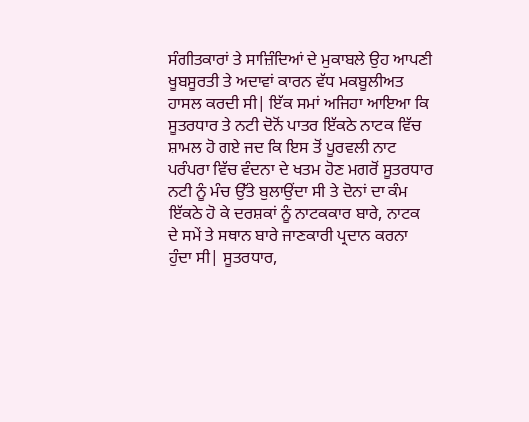ਸੰਗੀਤਕਾਰਾਂ ਤੇ ਸਾਜ਼ਿੰਦਿਆਂ ਦੇ ਮੁਕਾਬਲੇ ਉਹ ਆਪਣੀ ਖੂਬਸੂਰਤੀ ਤੇ ਅਦਾਵਾਂ ਕਾਰਨ ਵੱਧ ਮਕਬੂਲੀਅਤ ਹਾਸਲ ਕਰਦੀ ਸੀ| ਇੱਕ ਸਮਾਂ ਅਜਿਹਾ ਆਇਆ ਕਿ ਸੂਤਰਧਾਰ ਤੇ ਨਟੀ ਦੋਨੋਂ ਪਾਤਰ ਇੱਕਠੇ ਨਾਟਕ ਵਿੱਚ ਸ਼ਾਮਲ ਹੋ ਗਏ ਜਦ ਕਿ ਇਸ ਤੋਂ ਪੂਰਵਲੀ ਨਾਟ ਪਰੰਪਰਾ ਵਿੱਚ ਵੰਦਨਾ ਦੇ ਖਤਮ ਹੋਣ ਮਗਰੋਂ ਸੂਤਰਧਾਰ ਨਟੀ ਨੂੰ ਮੰਚ ਉੱਤੇ ਬੁਲਾਉਂਦਾ ਸੀ ਤੇ ਦੋਨਾਂ ਦਾ ਕੰਮ ਇੱਕਠੇ ਹੋ ਕੇ ਦਰਸ਼ਕਾਂ ਨੂੰ ਨਾਟਕਕਾਰ ਬਾਰੇ, ਨਾਟਕ ਦੇ ਸਮੇਂ ਤੇ ਸਥਾਨ ਬਾਰੇ ਜਾਣਕਾਰੀ ਪ੍ਰਦਾਨ ਕਰਨਾ ਹੁੰਦਾ ਸੀ| ਸੂਤਰਧਾਰ,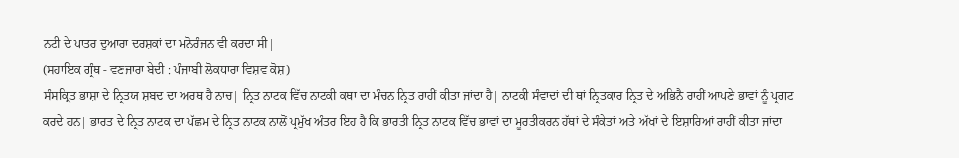ਨਟੀ ਦੇ ਪਾਤਰ ਦੁਆਰਾ ਦਰਸ਼ਕਾਂ ਦਾ ਮਨੋਰੰਜਨ ਵੀ ਕਰਦਾ ਸੀ|
(ਸਹਾਇਕ ਗ੍ਰੰਥ - ਵਣਜਾਰਾ ਬੇਦੀ : ਪੰਜਾਬੀ ਲੋਕਧਾਰਾ ਵਿਸ਼ਵ ਕੋਸ਼)
ਸੰਸਕ੍ਰਿਤ ਭਾਸ਼ਾ ਦੇ ਨ੍ਰਿਤਯ ਸ਼ਬਦ ਦਾ ਅਰਥ ਹੈ ਨਾਚ| ਨ੍ਰਿਤ ਨਾਟਕ ਵਿੱਚ ਨਾਟਕੀ ਕਥਾ ਦਾ ਮੰਚਨ ਨ੍ਰਿਤ ਰਾਹੀਂ ਕੀਤਾ ਜਾਂਦਾ ਹੈ| ਨਾਟਕੀ ਸੰਵਾਦਾਂ ਦੀ ਥਾਂ ਨ੍ਰਿਤਕਾਰ ਨ੍ਰਿਤ ਦੇ ਅਭਿਨੈ ਰਾਹੀਂ ਆਪਣੇ ਭਾਵਾਂ ਨੂੰ ਪ੍ਰਗਟ ਕਰਦੇ ਹਨ| ਭਾਰਤ ਦੇ ਨ੍ਰਿਤ ਨਾਟਕ ਦਾ ਪੱਛਮ ਦੇ ਨ੍ਰਿਤ ਨਾਟਕ ਨਾਲੋਂ ਪ੍ਰਮੁੱਖ ਅੰਤਰ ਇਹ ਹੈ ਕਿ ਭਾਰਤੀ ਨ੍ਰਿਤ ਨਾਟਕ ਵਿੱਚ ਭਾਵਾਂ ਦਾ ਮੂਰਤੀਕਰਨ ਹੱਥਾਂ ਦੇ ਸੰਕੇਤਾਂ ਅਤੇ ਅੱਖਾਂ ਦੇ ਇਸ਼ਾਰਿਆਂ ਰਾਹੀਂ ਕੀਤਾ ਜਾਂਦਾ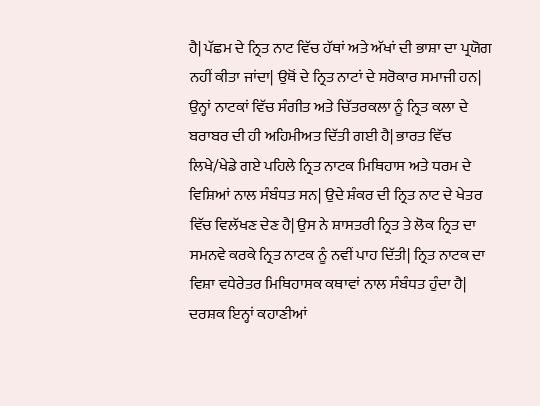ਹੈ| ਪੱਛਮ ਦੇ ਨ੍ਰਿਤ ਨਾਟ ਵਿੱਚ ਹੱਥਾਂ ਅਤੇ ਅੱਖਾਂ ਦੀ ਭਾਸ਼ਾ ਦਾ ਪ੍ਰਯੋਗ ਨਹੀਂ ਕੀਤਾ ਜਾਂਦਾ| ਉਥੋਂ ਦੇ ਨ੍ਰਿਤ ਨਾਟਾਂ ਦੇ ਸਰੋਕਾਰ ਸਮਾਜੀ ਹਨ| ਉਨ੍ਹਾਂ ਨਾਟਕਾਂ ਵਿੱਚ ਸੰਗੀਤ ਅਤੇ ਚਿੱਤਰਕਲਾ ਨੂੰ ਨ੍ਰਿਤ ਕਲਾ ਦੇ ਬਰਾਬਰ ਦੀ ਹੀ ਅਹਿਮੀਅਤ ਦਿੱਤੀ ਗਈ ਹੈ| ਭਾਰਤ ਵਿੱਚ ਲਿਖੇ/ਖੇਡੇ ਗਏ ਪਹਿਲੇ ਨ੍ਰਿਤ ਨਾਟਕ ਮਿਥਿਹਾਸ ਅਤੇ ਧਰਮ ਦੇ ਵਿਸ਼ਿਆਂ ਨਾਲ ਸੰਬੰਧਤ ਸਨ| ਉਦੇ ਸ਼ੰਕਰ ਦੀ ਨ੍ਰਿਤ ਨਾਟ ਦੇ ਖੇਤਰ ਵਿੱਚ ਵਿਲੱਖਣ ਦੇਣ ਹੈ| ਉਸ ਨੇ ਸ਼ਾਸਤਰੀ ਨ੍ਰਿਤ ਤੇ ਲੋਕ ਨ੍ਰਿਤ ਦਾ ਸਮਨਵੇ ਕਰਕੇ ਨ੍ਰਿਤ ਨਾਟਕ ਨੂੰ ਨਵੀਂ ਪਾਹ ਦਿੱਤੀ| ਨ੍ਰਿਤ ਨਾਟਕ ਦਾ ਵਿਸ਼ਾ ਵਧੇਰੇਤਰ ਮਿਥਿਹਾਸਕ ਕਥਾਵਾਂ ਨਾਲ ਸੰਬੰਧਤ ਹੁੰਦਾ ਹੈ| ਦਰਸ਼ਕ ਇਨ੍ਹਾਂ ਕਹਾਣੀਆਂ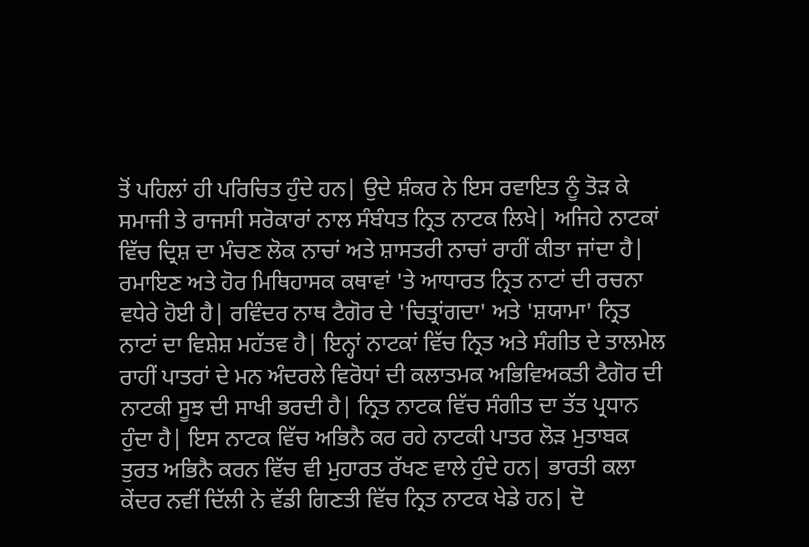ਤੋਂ ਪਹਿਲਾਂ ਹੀ ਪਰਿਚਿਤ ਹੁੰਦੇ ਹਨ| ਉਦੇ ਸ਼ੰਕਰ ਨੇ ਇਸ ਰਵਾਇਤ ਨੂੰ ਤੋੜ ਕੇ ਸਮਾਜੀ ਤੇ ਰਾਜਸੀ ਸਰੋਕਾਰਾਂ ਨਾਲ ਸੰਬੰਧਤ ਨ੍ਰਿਤ ਨਾਟਕ ਲਿਖੇ| ਅਜਿਹੇ ਨਾਟਕਾਂ ਵਿੱਚ ਦ੍ਰਿਸ਼ ਦਾ ਮੰਚਣ ਲੋਕ ਨਾਚਾਂ ਅਤੇ ਸ਼ਾਸਤਰੀ ਨਾਚਾਂ ਰਾਹੀਂ ਕੀਤਾ ਜਾਂਦਾ ਹੈ| ਰਮਾਇਣ ਅਤੇ ਹੋਰ ਮਿਥਿਹਾਸਕ ਕਥਾਵਾਂ 'ਤੇ ਆਧਾਰਤ ਨ੍ਰਿਤ ਨਾਟਾਂ ਦੀ ਰਚਨਾ ਵਧੇਰੇ ਹੋਈ ਹੈ| ਰਵਿੰਦਰ ਨਾਥ ਟੈਗੋਰ ਦੇ 'ਚਿਤ੍ਰਾਂਗਦਾ' ਅਤੇ 'ਸ਼ਯਾਮਾ' ਨ੍ਰਿਤ ਨਾਟਾਂ ਦਾ ਵਿਸ਼ੇਸ਼ ਮਹੱਤਵ ਹੈ| ਇਨ੍ਹਾਂ ਨਾਟਕਾਂ ਵਿੱਚ ਨ੍ਰਿਤ ਅਤੇ ਸੰਗੀਤ ਦੇ ਤਾਲਮੇਲ ਰਾਹੀਂ ਪਾਤਰਾਂ ਦੇ ਮਨ ਅੰਦਰਲੇ ਵਿਰੋਧਾਂ ਦੀ ਕਲਾਤਮਕ ਅਭਿਵਿਅਕਤੀ ਟੈਗੋਰ ਦੀ ਨਾਟਕੀ ਸੂਝ ਦੀ ਸਾਖੀ ਭਰਦੀ ਹੈ| ਨ੍ਰਿਤ ਨਾਟਕ ਵਿੱਚ ਸੰਗੀਤ ਦਾ ਤੱਤ ਪ੍ਰਧਾਨ ਹੁੰਦਾ ਹੈ| ਇਸ ਨਾਟਕ ਵਿੱਚ ਅਭਿਨੈ ਕਰ ਰਹੇ ਨਾਟਕੀ ਪਾਤਰ ਲੋੜ ਮੁਤਾਬਕ ਤੁਰਤ ਅਭਿਨੈ ਕਰਨ ਵਿੱਚ ਵੀ ਮੁਹਾਰਤ ਰੱਖਣ ਵਾਲੇ ਹੁੰਦੇ ਹਨ| ਭਾਰਤੀ ਕਲਾ ਕੇਂਦਰ ਨਵੀਂ ਦਿੱਲੀ ਨੇ ਵੱਡੀ ਗਿਣਤੀ ਵਿੱਚ ਨ੍ਰਿਤ ਨਾਟਕ ਖੇਡੇ ਹਨ| ਦੋ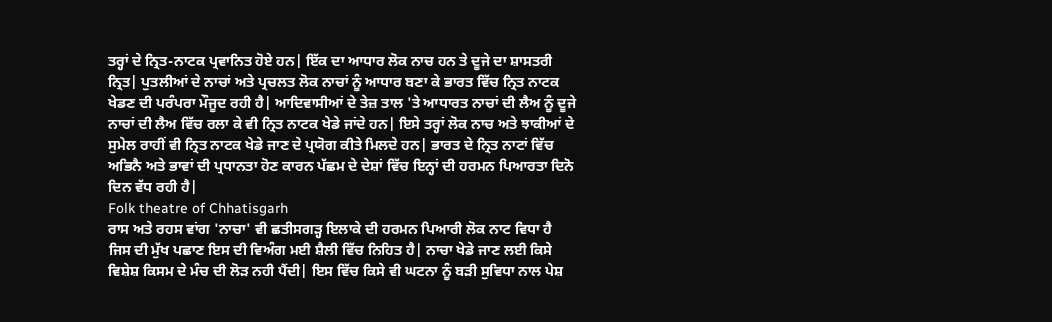ਤਰ੍ਹਾਂ ਦੇ ਨ੍ਰਿਤ-ਨਾਟਕ ਪ੍ਰਵਾਨਿਤ ਹੋਏ ਹਨ| ਇੱਕ ਦਾ ਆਧਾਰ ਲੋਕ ਨਾਚ ਹਨ ਤੇ ਦੂਜੇ ਦਾ ਸ਼ਾਸਤਰੀ ਨ੍ਰਿਤ| ਪੁਤਲੀਆਂ ਦੇ ਨਾਚਾਂ ਅਤੇ ਪ੍ਰਚਲਤ ਲੋਕ ਨਾਚਾਂ ਨੂੰ ਆਧਾਰ ਬਣਾ ਕੇ ਭਾਰਤ ਵਿੱਚ ਨ੍ਰਿਤ ਨਾਟਕ ਖੇਡਣ ਦੀ ਪਰੰਪਰਾ ਮੌਜੂਦ ਰਹੀ ਹੈ| ਆਦਿਵਾਸੀਆਂ ਦੇ ਤੇਜ਼ ਤਾਲ 'ਤੇ ਆਧਾਰਤ ਨਾਚਾਂ ਦੀ ਲੈਅ ਨੂੰ ਦੂਜੇ ਨਾਚਾਂ ਦੀ ਲੈਅ ਵਿੱਚ ਰਲਾ ਕੇ ਵੀ ਨ੍ਰਿਤ ਨਾਟਕ ਖੇਡੇ ਜਾਂਦੇ ਹਨ| ਇਸੇ ਤਰ੍ਹਾਂ ਲੋਕ ਨਾਚ ਅਤੇ ਝਾਕੀਆਂ ਦੇ ਸੁਮੇਲ ਰਾਹੀਂ ਵੀ ਨ੍ਰਿਤ ਨਾਟਕ ਖੇਡੇ ਜਾਣ ਦੇ ਪ੍ਰਯੋਗ ਕੀਤੇ ਮਿਲਦੇ ਹਨ| ਭਾਰਤ ਦੇ ਨ੍ਰਿਤ ਨਾਟਾਂ ਵਿੱਚ ਅਭਿਨੈ ਅਤੇ ਭਾਵਾਂ ਦੀ ਪ੍ਰਧਾਨਤਾ ਹੋਣ ਕਾਰਨ ਪੱਛਮ ਦੇ ਦੇਸ਼ਾਂ ਵਿੱਚ ਇਨ੍ਹਾਂ ਦੀ ਹਰਮਨ ਪਿਆਰਤਾ ਦਿਨੋ ਦਿਨ ਵੱਧ ਰਹੀ ਹੈ|
Folk theatre of Chhatisgarh
ਰਾਸ ਅਤੇ ਰਹਸ ਵਾਂਗ 'ਨਾਚਾ' ਵੀ ਛਤੀਸਗੜ੍ਹ ਇਲਾਕੇ ਦੀ ਹਰਮਨ ਪਿਆਰੀ ਲੋਕ ਨਾਟ ਵਿਧਾ ਹੈ ਜਿਸ ਦੀ ਮੁੱਖ ਪਛਾਣ ਇਸ ਦੀ ਵਿਅੰਗ ਮਈ ਸ਼ੈਲੀ ਵਿੱਚ ਨਿਹਿਤ ਹੈ| ਨਾਚਾ ਖੇਡੇ ਜਾਣ ਲਈ ਕਿਸੇ ਵਿਸ਼ੇਸ਼ ਕਿਸਮ ਦੇ ਮੰਚ ਦੀ ਲੋੜ ਨਹੀ ਪੈਂਦੀ| ਇਸ ਵਿੱਚ ਕਿਸੇ ਵੀ ਘਟਨਾ ਨੂੰ ਬੜੀ ਸੁਵਿਧਾ ਨਾਲ ਪੇਸ਼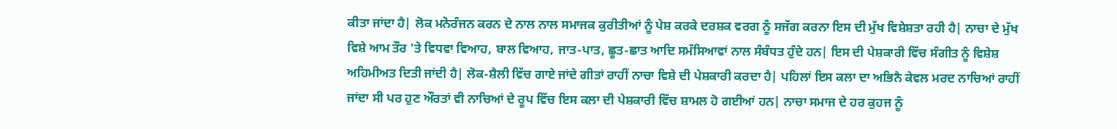ਕੀਤਾ ਜਾਂਦਾ ਹੈ| ਲੋਕ ਮਨੋਰੰਜਨ ਕਰਨ ਦੇ ਨਾਲ ਨਾਲ ਸਮਾਜਕ ਕੁਰੀਤੀਆਂ ਨੂੰ ਪੇਸ਼ ਕਰਕੇ ਦਰਸ਼ਕ ਵਰਗ ਨੂੰ ਸਜੱਗ ਕਰਨਾ ਇਸ ਦੀ ਮੁੱਖ ਵਿਸ਼ੇਸ਼ਤਾ ਰਹੀ ਹੈ| ਨਾਚਾ ਦੇ ਮੁੱਖ ਵਿਸ਼ੇ ਆਮ ਤੌਰ 'ਤੇ ਵਿਧਵਾ ਵਿਆਹ, ਬਾਲ ਵਿਆਹ, ਜਾਤ-ਪਾਤ, ਛੂਤ-ਛਾਤ ਆਦਿ ਸਮੱਸਿਆਵਾਂ ਨਾਲ ਸੰਬੰਧਤ ਹੁੰਦੇ ਹਨ| ਇਸ ਦੀ ਪੇਸ਼ਕਾਰੀ ਵਿੱਚ ਸੰਗੀਤ ਨੂੰ ਵਿਸ਼ੇਸ਼ ਅਹਿਮੀਅਤ ਦਿਤੀ ਜਾਂਦੀ ਹੈ| ਲੋਕ-ਸ਼ੈਲੀ ਵਿੱਚ ਗਾਏ ਜਾਂਦੇ ਗੀਤਾਂ ਰਾਹੀਂ ਨਾਚਾ ਵਿਸ਼ੇ ਦੀ ਪੇਸ਼ਕਾਰੀ ਕਰਦਾ ਹੈ| ਪਹਿਲਾਂ ਇਸ ਕਲਾ ਦਾ ਅਭਿਨੈ ਕੇਵਲ ਮਰਦ ਨਾਚਿਆਂ ਰਾਹੀਂ ਜਾਂਦਾ ਸੀ ਪਰ ਹੁਣ ਔਰਤਾਂ ਵੀ ਨਾਚਿਆਂ ਦੇ ਰੂਪ ਵਿੱਚ ਇਸ ਕਲਾ ਦੀ ਪੇਸ਼ਕਾਰੀ ਵਿੱਚ ਸ਼ਾਮਲ ਹੋ ਗਈਆਂ ਹਨ| ਨਾਚਾ ਸਮਾਜ ਦੇ ਹਰ ਕੁਹਜ ਨੂੰ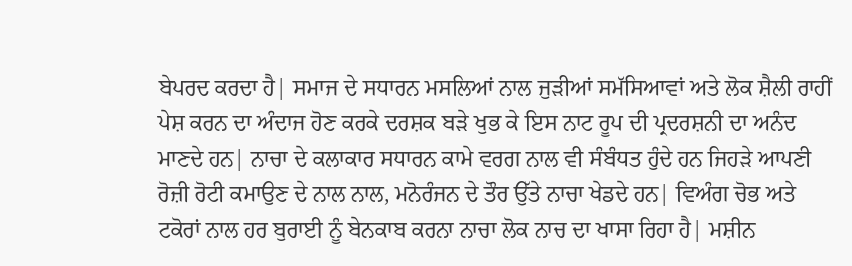ਬੇਪਰਦ ਕਰਦਾ ਹੈ| ਸਮਾਜ ਦੇ ਸਧਾਰਨ ਮਸਲਿਆਂ ਨਾਲ ਜੁੜੀਆਂ ਸਮੱਸਿਆਵਾਂ ਅਤੇ ਲੋਕ ਸ਼ੈਲੀ ਰਾਹੀਂ ਪੇਸ਼ ਕਰਨ ਦਾ ਅੰਦਾਜ ਹੋਣ ਕਰਕੇ ਦਰਸ਼ਕ ਬੜੇ ਖੁਭ ਕੇ ਇਸ ਨਾਟ ਰੂਪ ਦੀ ਪ੍ਰਦਰਸ਼ਨੀ ਦਾ ਅਨੰਦ ਮਾਣਦੇ ਹਨ| ਨਾਚਾ ਦੇ ਕਲਾਕਾਰ ਸਧਾਰਨ ਕਾਮੇ ਵਰਗ ਨਾਲ ਵੀ ਸੰਬੰਧਤ ਹੁੰਦੇ ਹਨ ਜਿਹੜੇ ਆਪਣੀ ਰੋਜ਼ੀ ਰੋਟੀ ਕਮਾਉਣ ਦੇ ਨਾਲ ਨਾਲ, ਮਨੋਰੰਜਨ ਦੇ ਤੌਰ ਉੱਤੇ ਨਾਚਾ ਖੇਡਦੇ ਹਨ| ਵਿਅੰਗ ਚੋਭ ਅਤੇ ਟਕੋਰਾਂ ਨਾਲ ਹਰ ਬੁਰਾਈ ਨੂੰ ਬੇਨਕਾਬ ਕਰਨਾ ਨਾਚਾ ਲੋਕ ਨਾਚ ਦਾ ਖਾਸਾ ਰਿਹਾ ਹੈ| ਮਸ਼ੀਨ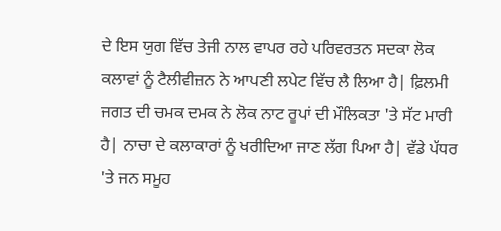ਦੇ ਇਸ ਯੁਗ ਵਿੱਚ ਤੇਜੀ ਨਾਲ ਵਾਪਰ ਰਹੇ ਪਰਿਵਰਤਨ ਸਦਕਾ ਲੋਕ ਕਲਾਵਾਂ ਨੂੰ ਟੈਲੀਵੀਜ਼ਨ ਨੇ ਆਪਣੀ ਲਪੇਟ ਵਿੱਚ ਲੈ ਲਿਆ ਹੈ| ਫ਼ਿਲਮੀ ਜਗਤ ਦੀ ਚਮਕ ਦਮਕ ਨੇ ਲੋਕ ਨਾਟ ਰੂਪਾਂ ਦੀ ਮੌਲਿਕਤਾ 'ਤੇ ਸੱਟ ਮਾਰੀ ਹੈ| ਨਾਚਾ ਦੇ ਕਲਾਕਾਰਾਂ ਨੂੰ ਖਰੀਦਿਆ ਜਾਣ ਲੱਗ ਪਿਆ ਹੈ| ਵੱਡੇ ਪੱਧਰ 'ਤੇ ਜਨ ਸਮੂਹ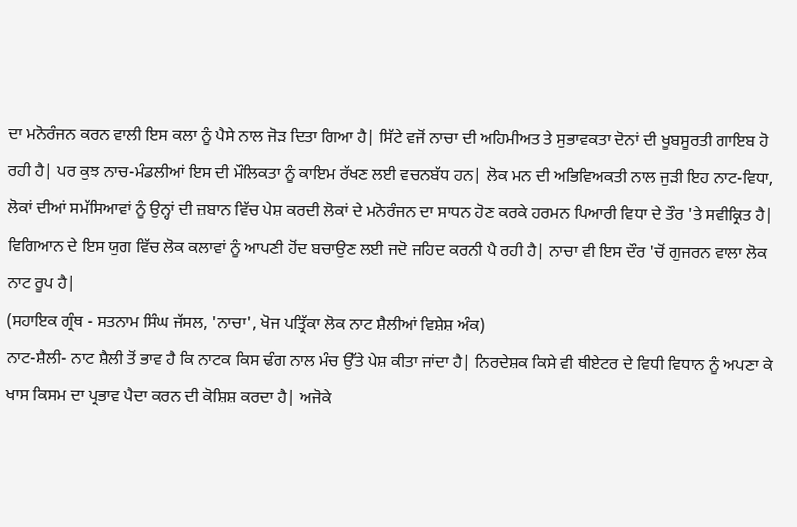ਦਾ ਮਨੋਰੰਜਨ ਕਰਨ ਵਾਲੀ ਇਸ ਕਲਾ ਨੂੰ ਪੈਸੇ ਨਾਲ ਜੋੜ ਦਿਤਾ ਗਿਆ ਹੈ| ਸਿੱਟੇ ਵਜੋਂ ਨਾਚਾ ਦੀ ਅਹਿਮੀਅਤ ਤੇ ਸੁਭਾਵਕਤਾ ਦੋਨਾਂ ਦੀ ਖੂਬਸੂਰਤੀ ਗਾਇਬ ਹੋ ਰਹੀ ਹੈ| ਪਰ ਕੁਝ ਨਾਚ-ਮੰਡਲੀਆਂ ਇਸ ਦੀ ਮੌਲਿਕਤਾ ਨੂੰ ਕਾਇਮ ਰੱਖਣ ਲਈ ਵਚਨਬੱਧ ਹਨ| ਲੋਕ ਮਨ ਦੀ ਅਭਿਵਿਅਕਤੀ ਨਾਲ ਜੁੜੀ ਇਹ ਨਾਟ-ਵਿਧਾ, ਲੋਕਾਂ ਦੀਆਂ ਸਮੱਸਿਆਵਾਂ ਨੂੰ ਉਨ੍ਹਾਂ ਦੀ ਜ਼ਬਾਨ ਵਿੱਚ ਪੇਸ਼ ਕਰਦੀ ਲੋਕਾਂ ਦੇ ਮਨੋਰੰਜਨ ਦਾ ਸਾਧਨ ਹੋਣ ਕਰਕੇ ਹਰਮਨ ਪਿਆਰੀ ਵਿਧਾ ਦੇ ਤੌਰ 'ਤੇ ਸਵੀਕ੍ਰਿਤ ਹੈ| ਵਿਗਿਆਨ ਦੇ ਇਸ ਯੁਗ ਵਿੱਚ ਲੋਕ ਕਲਾਵਾਂ ਨੂੰ ਆਪਣੀ ਹੋਂਦ ਬਚਾਉਣ ਲਈ ਜਦੋ ਜਹਿਦ ਕਰਨੀ ਪੈ ਰਹੀ ਹੈ| ਨਾਚਾ ਵੀ ਇਸ ਦੌਰ 'ਚੋਂ ਗੁਜਰਨ ਵਾਲਾ ਲੋਕ ਨਾਟ ਰੂਪ ਹੈ|
(ਸਹਾਇਕ ਗ੍ਰੰਥ - ਸਤਨਾਮ ਸਿੰਘ ਜੱਸਲ, 'ਨਾਚਾ', ਖੋਜ ਪਤ੍ਰਿੱਕਾ ਲੋਕ ਨਾਟ ਸ਼ੈਲੀਆਂ ਵਿਸ਼ੇਸ਼ ਅੰਕ)
ਨਾਟ-ਸ਼ੈਲੀ- ਨਾਟ ਸ਼ੈਲੀ ਤੋਂ ਭਾਵ ਹੈ ਕਿ ਨਾਟਕ ਕਿਸ ਢੰਗ ਨਾਲ ਮੰਚ ਉੱਤੇ ਪੇਸ਼ ਕੀਤਾ ਜਾਂਦਾ ਹੈ| ਨਿਰਦੇਸ਼ਕ ਕਿਸੇ ਵੀ ਥੀਏਟਰ ਦੇ ਵਿਧੀ ਵਿਧਾਨ ਨੂੰ ਅਪਣਾ ਕੇ ਖਾਸ ਕਿਸਮ ਦਾ ਪ੍ਰਭਾਵ ਪੈਦਾ ਕਰਨ ਦੀ ਕੋਸ਼ਿਸ਼ ਕਰਦਾ ਹੈ| ਅਜੋਕੇ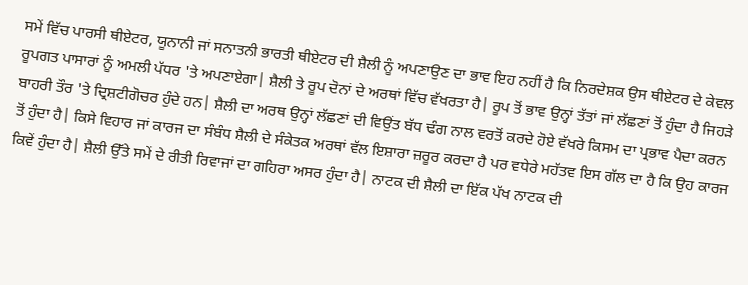ਸਮੇਂ ਵਿੱਚ ਪਾਰਸੀ ਥੀਏਟਰ, ਯੂਨਾਨੀ ਜਾਂ ਸਨਾਤਨੀ ਭਾਰਤੀ ਥੀਏਟਰ ਦੀ ਸ਼ੈਲੀ ਨੂੰ ਅਪਣਾਉਣ ਦਾ ਭਾਵ ਇਹ ਨਹੀਂ ਹੈ ਕਿ ਨਿਰਦੇਸ਼ਕ ਉਸ ਥੀਏਟਰ ਦੇ ਕੇਵਲ ਰੂਪਗਤ ਪਾਸਾਰਾਂ ਨੂੰ ਅਮਲੀ ਪੱਧਰ 'ਤੇ ਅਪਣਾਏਗਾ| ਸ਼ੈਲੀ ਤੇ ਰੂਪ ਦੋਨਾਂ ਦੇ ਅਰਥਾਂ ਵਿੱਚ ਵੱਖਰਤਾ ਹੈ| ਰੂਪ ਤੋਂ ਭਾਵ ਉਨ੍ਹਾਂ ਤੱਤਾਂ ਜਾਂ ਲੱਛਣਾਂ ਤੋਂ ਹੁੰਦਾ ਹੈ ਜਿਹੜੇ ਬਾਹਰੀ ਤੌਰ 'ਤੇ ਦ੍ਰਿਸ਼ਟੀਗੋਚਰ ਹੁੰਦੇ ਹਨ| ਸ਼ੈਲੀ ਦਾ ਅਰਥ ਉਨ੍ਹਾਂ ਲੱਛਣਾਂ ਦੀ ਵਿਉਂਤ ਬੱਧ ਢੰਗ ਨਾਲ ਵਰਤੋਂ ਕਰਦੇ ਹੋਏ ਵੱਖਰੇ ਕਿਸਮ ਦਾ ਪ੍ਰਭਾਵ ਪੈਦਾ ਕਰਨ ਤੋਂ ਹੁੰਦਾ ਹੈ| ਕਿਸੇ ਵਿਹਾਰ ਜਾਂ ਕਾਰਜ ਦਾ ਸੰਬੰਧ ਸ਼ੈਲੀ ਦੇ ਸੰਕੇਤਕ ਅਰਥਾਂ ਵੱਲ ਇਸ਼ਾਰਾ ਜ਼ਰੂਰ ਕਰਦਾ ਹੈ ਪਰ ਵਧੇਰੇ ਮਹੱਤਵ ਇਸ ਗੱਲ ਦਾ ਹੈ ਕਿ ਉਹ ਕਾਰਜ ਕਿਵੇਂ ਹੁੰਦਾ ਹੈ| ਸ਼ੈਲੀ ਉੱਤੇ ਸਮੇਂ ਦੇ ਰੀਤੀ ਰਿਵਾਜਾਂ ਦਾ ਗਹਿਰਾ ਅਸਰ ਹੁੰਦਾ ਹੈ| ਨਾਟਕ ਦੀ ਸ਼ੈਲੀ ਦਾ ਇੱਕ ਪੱਖ ਨਾਟਕ ਦੀ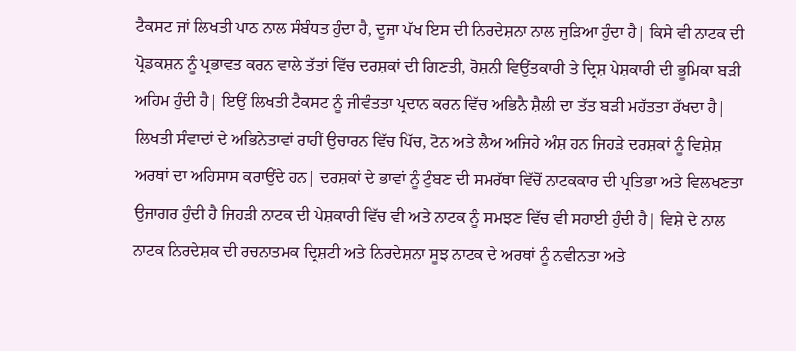ਟੈਕਸਟ ਜਾਂ ਲਿਖਤੀ ਪਾਠ ਨਾਲ ਸੰਬੰਧਤ ਹੁੰਦਾ ਹੈ, ਦੂਜਾ ਪੱਖ ਇਸ ਦੀ ਨਿਰਦੇਸ਼ਨਾ ਨਾਲ ਜੁੜਿਆ ਹੁੰਦਾ ਹੈ| ਕਿਸੇ ਵੀ ਨਾਟਕ ਦੀ ਪ੍ਰੋਡਕਸ਼ਨ ਨੂੰ ਪ੍ਰਭਾਵਤ ਕਰਨ ਵਾਲੇ ਤੱਤਾਂ ਵਿੱਚ ਦਰਸ਼ਕਾਂ ਦੀ ਗਿਣਤੀ, ਰੋਸ਼ਨੀ ਵਿਉਂਤਕਾਰੀ ਤੇ ਦ੍ਰਿਸ਼ ਪੇਸ਼ਕਾਰੀ ਦੀ ਭੂਮਿਕਾ ਬੜੀ ਅਹਿਮ ਹੁੰਦੀ ਹੈ| ਇਉਂ ਲਿਖਤੀ ਟੈਕਸਟ ਨੂੰ ਜੀਵੰਤਤਾ ਪ੍ਰਦਾਨ ਕਰਨ ਵਿੱਚ ਅਭਿਨੈ ਸ਼ੈਲੀ ਦਾ ਤੱਤ ਬੜੀ ਮਹੱਤਤਾ ਰੱਖਦਾ ਹੈ| ਲਿਖਤੀ ਸੰਵਾਦਾਂ ਦੇ ਅਭਿਨੇਤਾਵਾਂ ਰਾਹੀਂ ਉਚਾਰਨ ਵਿੱਚ ਪਿੱਚ, ਟੋਨ ਅਤੇ ਲੈਅ ਅਜਿਹੇ ਅੰਸ਼ ਹਨ ਜਿਹੜੇ ਦਰਸ਼ਕਾਂ ਨੂੰ ਵਿਸ਼ੇਸ਼ ਅਰਥਾਂ ਦਾ ਅਹਿਸਾਸ ਕਰਾਉਂਦੇ ਹਨ| ਦਰਸ਼ਕਾਂ ਦੇ ਭਾਵਾਂ ਨੂੰ ਟੁੰਬਣ ਦੀ ਸਮਰੱਥਾ ਵਿੱਚੋਂ ਨਾਟਕਕਾਰ ਦੀ ਪ੍ਰਤਿਭਾ ਅਤੇ ਵਿਲਖਣਤਾ ਉਜਾਗਰ ਹੁੰਦੀ ਹੈ ਜਿਹੜੀ ਨਾਟਕ ਦੀ ਪੇਸ਼ਕਾਰੀ ਵਿੱਚ ਵੀ ਅਤੇ ਨਾਟਕ ਨੂੰ ਸਮਝਣ ਵਿੱਚ ਵੀ ਸਹਾਈ ਹੁੰਦੀ ਹੈ| ਵਿਸ਼ੇ ਦੇ ਨਾਲ ਨਾਟਕ ਨਿਰਦੇਸ਼ਕ ਦੀ ਰਚਨਾਤਮਕ ਦ੍ਰਿਸ਼ਟੀ ਅਤੇ ਨਿਰਦੇਸ਼ਨਾ ਸੂਝ ਨਾਟਕ ਦੇ ਅਰਥਾਂ ਨੂੰ ਨਵੀਨਤਾ ਅਤੇ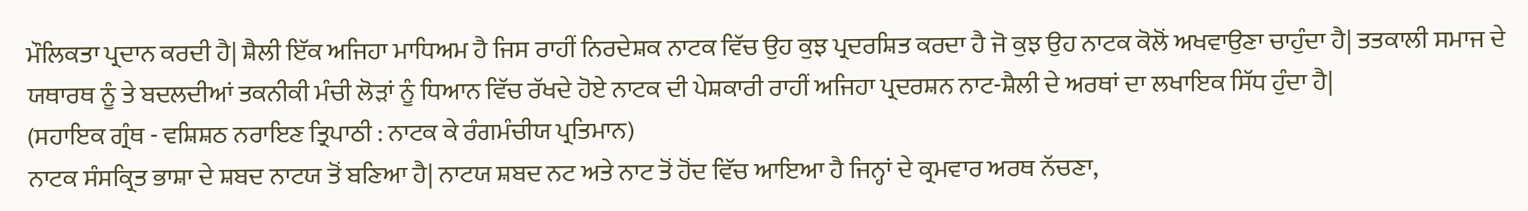ਮੌਲਿਕਤਾ ਪ੍ਰਦਾਨ ਕਰਦੀ ਹੈ| ਸ਼ੈਲੀ ਇੱਕ ਅਜਿਹਾ ਮਾਧਿਅਮ ਹੈ ਜਿਸ ਰਾਹੀਂ ਨਿਰਦੇਸ਼ਕ ਨਾਟਕ ਵਿੱਚ ਉਹ ਕੁਝ ਪ੍ਰਦਰਸ਼ਿਤ ਕਰਦਾ ਹੈ ਜੋ ਕੁਝ ਉਹ ਨਾਟਕ ਕੋਲੋਂ ਅਖਵਾਉਣਾ ਚਾਹੁੰਦਾ ਹੈ| ਤਤਕਾਲੀ ਸਮਾਜ ਦੇ ਯਥਾਰਥ ਨੂੰ ਤੇ ਬਦਲਦੀਆਂ ਤਕਨੀਕੀ ਮੰਚੀ ਲੋੜਾਂ ਨੂੰ ਧਿਆਨ ਵਿੱਚ ਰੱਖਦੇ ਹੋਏ ਨਾਟਕ ਦੀ ਪੇਸ਼ਕਾਰੀ ਰਾਹੀਂ ਅਜਿਹਾ ਪ੍ਰਦਰਸ਼ਨ ਨਾਟ-ਸ਼ੈਲੀ ਦੇ ਅਰਥਾਂ ਦਾ ਲਖਾਇਕ ਸਿੱਧ ਹੁੰਦਾ ਹੈ|
(ਸਹਾਇਕ ਗ੍ਰੰਥ - ਵਸ਼ਿਸ਼ਠ ਨਰਾਇਣ ਤ੍ਰਿਪਾਠੀ : ਨਾਟਕ ਕੇ ਰੰਗਮੰਚੀਯ ਪ੍ਰਤਿਮਾਨ)
ਨਾਟਕ ਸੰਸਕ੍ਰਿਤ ਭਾਸ਼ਾ ਦੇ ਸ਼ਬਦ ਨਾਟਯ ਤੋਂ ਬਣਿਆ ਹੈ| ਨਾਟਯ ਸ਼ਬਦ ਨਟ ਅਤੇ ਨਾਟ ਤੋਂ ਹੋਂਦ ਵਿੱਚ ਆਇਆ ਹੈ ਜਿਨ੍ਹਾਂ ਦੇ ਕ੍ਰਮਵਾਰ ਅਰਥ ਨੱਚਣਾ,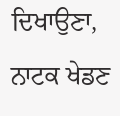ਦਿਖਾਉਣਾ, ਨਾਟਕ ਖੇਡਣ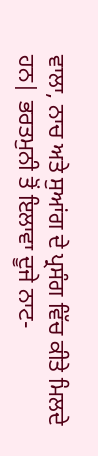ਵਾਲਾ, ਨਾਚ ਅਤੇ ਸੁਆਂਗ ਦੇ ਪ੍ਰਸੰਗ ਵਿੱਚ ਕੀਤੇ ਮਿਲਦੇ ਹਨ| ਭਰਤਮੁਨੀ ਤੋਂ ਇਲਾਵਾ ਦੂਜੇ ਨਾਟ-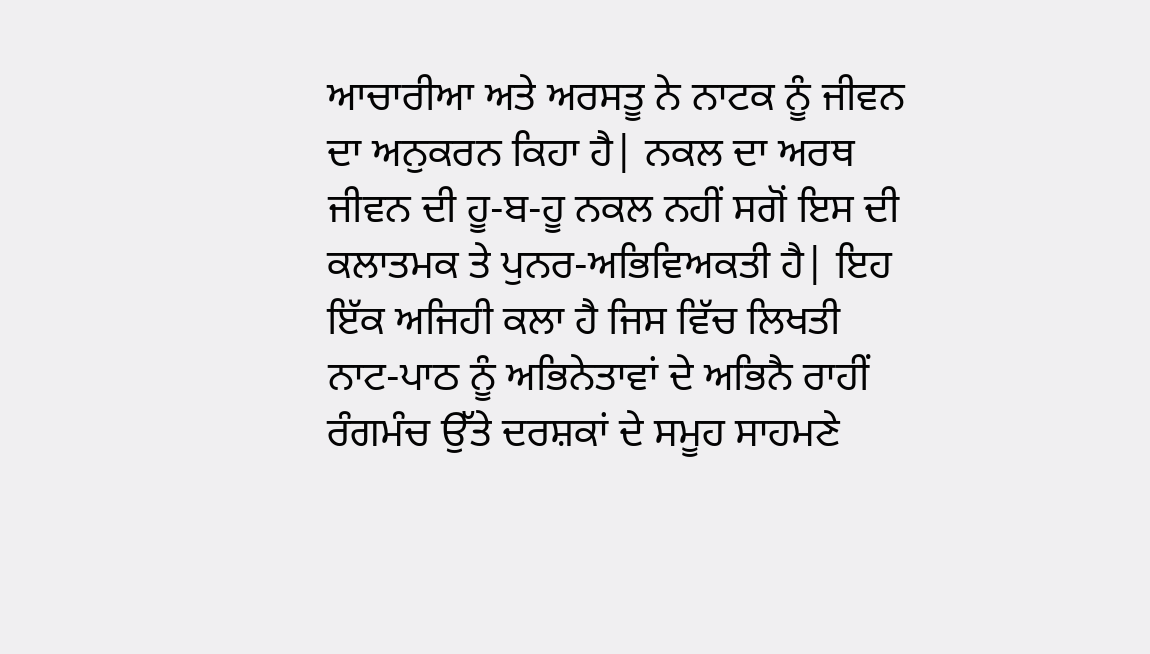ਆਚਾਰੀਆ ਅਤੇ ਅਰਸਤੂ ਨੇ ਨਾਟਕ ਨੂੰ ਜੀਵਨ ਦਾ ਅਨੁਕਰਨ ਕਿਹਾ ਹੈ| ਨਕਲ ਦਾ ਅਰਥ ਜੀਵਨ ਦੀ ਹੂ-ਬ-ਹੂ ਨਕਲ ਨਹੀਂ ਸਗੋਂ ਇਸ ਦੀ ਕਲਾਤਮਕ ਤੇ ਪੁਨਰ-ਅਭਿਵਿਅਕਤੀ ਹੈ| ਇਹ ਇੱਕ ਅਜਿਹੀ ਕਲਾ ਹੈ ਜਿਸ ਵਿੱਚ ਲਿਖਤੀ ਨਾਟ-ਪਾਠ ਨੂੰ ਅਭਿਨੇਤਾਵਾਂ ਦੇ ਅਭਿਨੈ ਰਾਹੀਂ ਰੰਗਮੰਚ ਉੱਤੇ ਦਰਸ਼ਕਾਂ ਦੇ ਸਮੂਹ ਸਾਹਮਣੇ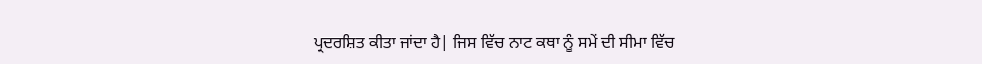ਪ੍ਰਦਰਸ਼ਿਤ ਕੀਤਾ ਜਾਂਦਾ ਹੈ| ਜਿਸ ਵਿੱਚ ਨਾਟ ਕਥਾ ਨੂੰ ਸਮੇਂ ਦੀ ਸੀਮਾ ਵਿੱਚ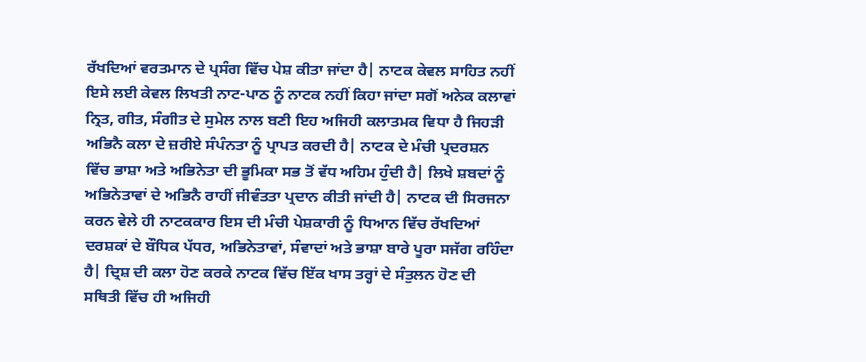ਰੱਖਦਿਆਂ ਵਰਤਮਾਨ ਦੇ ਪ੍ਰਸੰਗ ਵਿੱਚ ਪੇਸ਼ ਕੀਤਾ ਜਾਂਦਾ ਹੈ| ਨਾਟਕ ਕੇਵਲ ਸਾਹਿਤ ਨਹੀਂ ਇਸੇ ਲਈ ਕੇਵਲ ਲਿਖਤੀ ਨਾਟ-ਪਾਠ ਨੂੰ ਨਾਟਕ ਨਹੀਂ ਕਿਹਾ ਜਾਂਦਾ ਸਗੋਂ ਅਨੇਕ ਕਲਾਵਾਂ ਨ੍ਰਿਤ, ਗੀਤ, ਸੰਗੀਤ ਦੇ ਸੁਮੇਲ ਨਾਲ ਬਣੀ ਇਹ ਅਜਿਹੀ ਕਲਾਤਮਕ ਵਿਧਾ ਹੈ ਜਿਹੜੀ ਅਭਿਨੈ ਕਲਾ ਦੇ ਜ਼ਰੀਏ ਸੰਪੰਨਤਾ ਨੂੰ ਪ੍ਰਾਪਤ ਕਰਦੀ ਹੈ| ਨਾਟਕ ਦੇ ਮੰਚੀ ਪ੍ਰਦਰਸ਼ਨ ਵਿੱਚ ਭਾਸ਼ਾ ਅਤੇ ਅਭਿਨੇਤਾ ਦੀ ਭੂਮਿਕਾ ਸਭ ਤੋਂ ਵੱਧ ਅਹਿਮ ਹੁੰਦੀ ਹੈ| ਲਿਖੇ ਸ਼ਬਦਾਂ ਨੂੰ ਅਭਿਨੇਤਾਵਾਂ ਦੇ ਅਭਿਨੈ ਰਾਹੀਂ ਜੀਵੰਤਤਾ ਪ੍ਰਦਾਨ ਕੀਤੀ ਜਾਂਦੀ ਹੈ| ਨਾਟਕ ਦੀ ਸਿਰਜਨਾ ਕਰਨ ਵੇਲੇ ਹੀ ਨਾਟਕਕਾਰ ਇਸ ਦੀ ਮੰਚੀ ਪੇਸ਼ਕਾਰੀ ਨੂੰ ਧਿਆਨ ਵਿੱਚ ਰੱਖਦਿਆਂ ਦਰਸ਼ਕਾਂ ਦੇ ਬੌਧਿਕ ਪੱਧਰ, ਅਭਿਨੇਤਾਵਾਂ, ਸੰਵਾਦਾਂ ਅਤੇ ਭਾਸ਼ਾ ਬਾਰੇ ਪੂਰਾ ਸਜੱਗ ਰਹਿੰਦਾ ਹੈ| ਦ੍ਰਿਸ਼ ਦੀ ਕਲਾ ਹੋਣ ਕਰਕੇ ਨਾਟਕ ਵਿੱਚ ਇੱਕ ਖਾਸ ਤਰ੍ਹਾਂ ਦੇ ਸੰਤੁਲਨ ਹੋਣ ਦੀ ਸਥਿਤੀ ਵਿੱਚ ਹੀ ਅਜਿਹੀ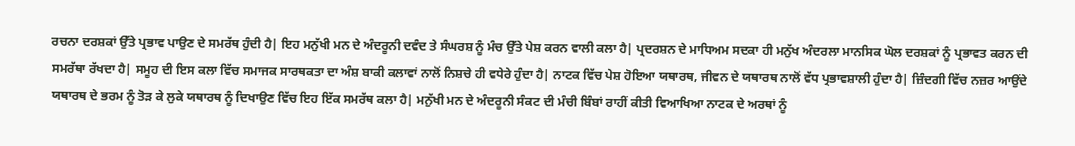ਰਚਨਾ ਦਰਸ਼ਕਾਂ ਉੱਤੇ ਪ੍ਰਭਾਵ ਪਾਉਣ ਦੇ ਸਮਰੱਥ ਹੁੰਦੀ ਹੈ| ਇਹ ਮਨੁੱਖੀ ਮਨ ਦੇ ਅੰਦਰੂਨੀ ਦਵੰਦ ਤੇ ਸੰਘਰਸ਼ ਨੂੰ ਮੰਚ ਉੱਤੇ ਪੇਸ਼ ਕਰਨ ਵਾਲੀ ਕਲਾ ਹੈ| ਪ੍ਰਦਰਸ਼ਨ ਦੇ ਮਾਧਿਅਮ ਸਦਕਾ ਹੀ ਮਨੁੱਖ ਅੰਦਰਲਾ ਮਾਨਸਿਕ ਘੋਲ ਦਰਸ਼ਕਾਂ ਨੂੰ ਪ੍ਰਭਾਵਤ ਕਰਨ ਦੀ ਸਮਰੱਥਾ ਰੱਖਦਾ ਹੈ| ਸਮੂਹ ਦੀ ਇਸ ਕਲਾ ਵਿੱਚ ਸਮਾਜਕ ਸਾਰਥਕਤਾ ਦਾ ਅੰਸ਼ ਬਾਕੀ ਕਲਾਵਾਂ ਨਾਲੋਂ ਨਿਸ਼ਚੇ ਹੀ ਵਧੇਰੇ ਹੁੰਦਾ ਹੈ| ਨਾਟਕ ਵਿੱਚ ਪੇਸ਼ ਹੋਇਆ ਯਥਾਰਥ, ਜੀਵਨ ਦੇ ਯਥਾਰਥ ਨਾਲੋਂ ਵੱਧ ਪ੍ਰਭਾਵਸ਼ਾਲੀ ਹੁੰਦਾ ਹੈ| ਜ਼ਿੰਦਗੀ ਵਿੱਚ ਨਜ਼ਰ ਆਉਂਦੇ ਯਥਾਰਥ ਦੇ ਭਰਮ ਨੂੰ ਤੋੜ ਕੇ ਲੁਕੇ ਯਥਾਰਥ ਨੂੰ ਦਿਖਾਉਣ ਵਿੱਚ ਇਹ ਇੱਕ ਸਮਰੱਥ ਕਲਾ ਹੈ| ਮਨੁੱਖੀ ਮਨ ਦੇ ਅੰਦਰੂਨੀ ਸੰਕਟ ਦੀ ਮੰਚੀ ਬਿੰਬਾਂ ਰਾਹੀਂ ਕੀਤੀ ਵਿਆਖਿਆ ਨਾਟਕ ਦੇ ਅਰਥਾਂ ਨੂੰ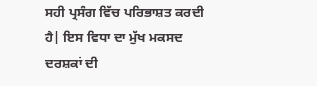ਸਹੀ ਪ੍ਰਸੰਗ ਵਿੱਚ ਪਰਿਭਾਸ਼ਤ ਕਰਦੀ ਹੈ| ਇਸ ਵਿਧਾ ਦਾ ਮੁੱਖ ਮਕਸਦ ਦਰਸ਼ਕਾਂ ਦੀ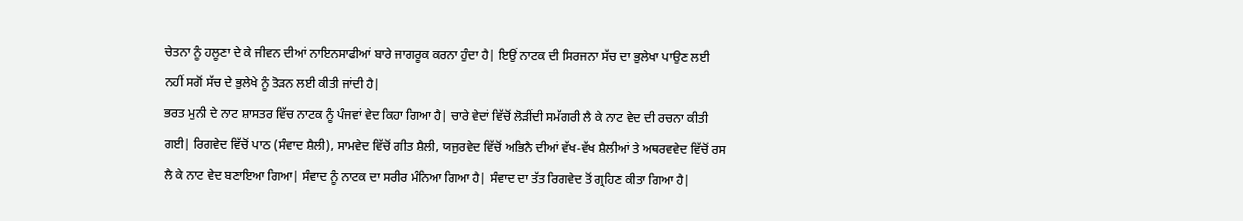ਚੇਤਨਾ ਨੂੰ ਹਲੂਣਾ ਦੇ ਕੇ ਜੀਵਨ ਦੀਆਂ ਨਾਇਨਸਾਫੀਆਂ ਬਾਰੇ ਜਾਗਰੂਕ ਕਰਨਾ ਹੁੰਦਾ ਹੈ| ਇਉਂ ਨਾਟਕ ਦੀ ਸਿਰਜਨਾ ਸੱਚ ਦਾ ਭੁਲੇਖਾ ਪਾਉਣ ਲਈ ਨਹੀਂ ਸਗੋਂ ਸੱਚ ਦੇ ਭੁਲੇਖੇ ਨੂੰ ਤੋੜਨ ਲਈ ਕੀਤੀ ਜਾਂਦੀ ਹੈ|
ਭਰਤ ਮੁਨੀ ਦੇ ਨਾਟ ਸ਼ਾਸਤਰ ਵਿੱਚ ਨਾਟਕ ਨੂੰ ਪੰਜਵਾਂ ਵੇਦ ਕਿਹਾ ਗਿਆ ਹੈ| ਚਾਰੇ ਵੇਦਾਂ ਵਿੱਚੋਂ ਲੋੜੀਂਦੀ ਸਮੱਗਰੀ ਲੈ ਕੇ ਨਾਟ ਵੇਦ ਦੀ ਰਚਨਾ ਕੀਤੀ ਗਈ| ਰਿਗਵੇਦ ਵਿੱਚੋਂ ਪਾਠ (ਸੰਵਾਦ ਸ਼ੈਲੀ), ਸਾਮਵੇਦ ਵਿੱਚੋਂ ਗੀਤ ਸ਼ੈਲੀ, ਯਜੁਰਵੇਦ ਵਿੱਚੋਂ ਅਭਿਨੈ ਦੀਆਂ ਵੱਖ-ਵੱਖ ਸ਼ੈਲੀਆਂ ਤੇ ਅਥਰਵਵੇਦ ਵਿੱਚੋਂ ਰਸ ਲੈ ਕੇ ਨਾਟ ਵੇਦ ਬਣਾਇਆ ਗਿਆ| ਸੰਵਾਦ ਨੂੰ ਨਾਟਕ ਦਾ ਸਰੀਰ ਮੰਨਿਆ ਗਿਆ ਹੈ| ਸੰਵਾਦ ਦਾ ਤੱਤ ਰਿਗਵੇਦ ਤੋਂ ਗ੍ਰਹਿਣ ਕੀਤਾ ਗਿਆ ਹੈ|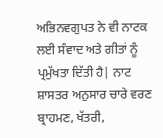ਅਭਿਨਵਗੁਪਤ ਨੇ ਵੀ ਨਾਟਕ ਲਈ ਸੰਵਾਦ ਅਤੇ ਗੀਤਾਂ ਨੂੰ ਪ੍ਰਮੁੱਖਤਾ ਦਿੱਤੀ ਹੈ| ਨਾਟ ਸ਼ਾਸਤਰ ਅਨੁਸਾਰ ਚਾਰੇ ਵਰਣ ਬ੍ਰਾਹਮਣ, ਖੱਤਰੀ,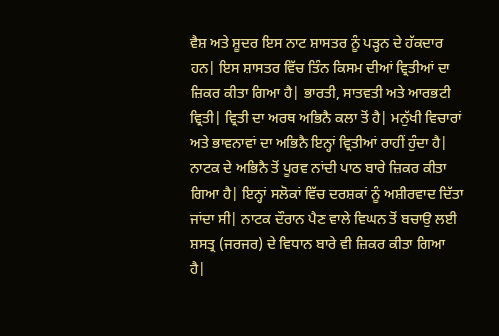ਵੈਸ਼ ਅਤੇ ਸ਼ੂਦਰ ਇਸ ਨਾਟ ਸ਼ਾਸਤਰ ਨੂੰ ਪੜ੍ਹਨ ਦੇ ਹੱਕਦਾਰ ਹਨ| ਇਸ ਸ਼ਾਸਤਰ ਵਿੱਚ ਤਿੰਨ ਕਿਸਮ ਦੀਆਂ ਵ੍ਰਿਤੀਆਂ ਦਾ ਜ਼ਿਕਰ ਕੀਤਾ ਗਿਆ ਹੈ| ਭਾਰਤੀ, ਸਾਤਵਤੀ ਅਤੇ ਆਰਭਟੀ ਵ੍ਰਿਤੀ| ਵ੍ਰਿਤੀ ਦਾ ਅਰਥ ਅਭਿਨੈ ਕਲਾ ਤੋਂ ਹੈ| ਮਨੁੱਖੀ ਵਿਚਾਰਾਂ ਅਤੇ ਭਾਵਨਾਵਾਂ ਦਾ ਅਭਿਨੈ ਇਨ੍ਹਾਂ ਵ੍ਰਿਤੀਆਂ ਰਾਹੀਂ ਹੁੰਦਾ ਹੈ| ਨਾਟਕ ਦੇ ਅਭਿਨੈ ਤੋਂ ਪੂਰਵ ਨਾਂਦੀ ਪਾਠ ਬਾਰੇ ਜ਼ਿਕਰ ਕੀਤਾ ਗਿਆ ਹੈ| ਇਨ੍ਹਾਂ ਸਲੋਕਾਂ ਵਿੱਚ ਦਰਸ਼ਕਾਂ ਨੂੰ ਅਸ਼ੀਰਵਾਦ ਦਿੱਤਾ ਜਾਂਦਾ ਸੀ| ਨਾਟਕ ਦੌਰਾਨ ਪੈਣ ਵਾਲੇ ਵਿਘਨ ਤੋਂ ਬਚਾਉ ਲਈ ਸ਼ਸਤ੍ਰ (ਜਰਜਰ) ਦੇ ਵਿਧਾਨ ਬਾਰੇ ਵੀ ਜ਼ਿਕਰ ਕੀਤਾ ਗਿਆ ਹੈ|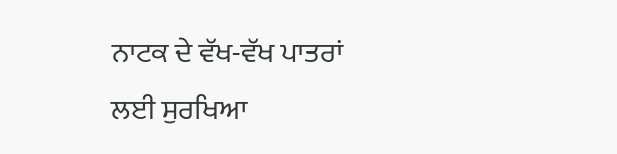ਨਾਟਕ ਦੇ ਵੱਖ-ਵੱਖ ਪਾਤਰਾਂ ਲਈ ਸੁਰਖਿਆ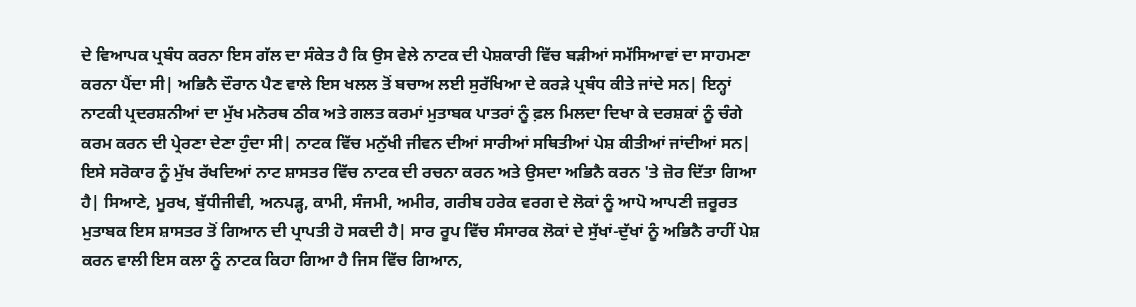ਦੇ ਵਿਆਪਕ ਪ੍ਰਬੰਧ ਕਰਨਾ ਇਸ ਗੱਲ ਦਾ ਸੰਕੇਤ ਹੈ ਕਿ ਉਸ ਵੇਲੇ ਨਾਟਕ ਦੀ ਪੇਸ਼ਕਾਰੀ ਵਿੱਚ ਬੜੀਆਂ ਸਮੱਸਿਆਵਾਂ ਦਾ ਸਾਹਮਣਾ ਕਰਨਾ ਪੈਂਦਾ ਸੀ| ਅਭਿਨੈ ਦੌਰਾਨ ਪੈਣ ਵਾਲੇ ਇਸ ਖਲਲ ਤੋਂ ਬਚਾਅ ਲਈ ਸੁਰੱਖਿਆ ਦੇ ਕਰੜੇ ਪ੍ਰਬੰਧ ਕੀਤੇ ਜਾਂਦੇ ਸਨ| ਇਨ੍ਹਾਂ ਨਾਟਕੀ ਪ੍ਰਦਰਸ਼ਨੀਆਂ ਦਾ ਮੁੱਖ ਮਨੋਰਥ ਠੀਕ ਅਤੇ ਗਲਤ ਕਰਮਾਂ ਮੁਤਾਬਕ ਪਾਤਰਾਂ ਨੂੰ ਫ਼ਲ ਮਿਲਦਾ ਦਿਖਾ ਕੇ ਦਰਸ਼ਕਾਂ ਨੂੰ ਚੰਗੇ ਕਰਮ ਕਰਨ ਦੀ ਪ੍ਰੇਰਣਾ ਦੇਣਾ ਹੁੰਦਾ ਸੀ| ਨਾਟਕ ਵਿੱਚ ਮਨੁੱਖੀ ਜੀਵਨ ਦੀਆਂ ਸਾਰੀਆਂ ਸਥਿਤੀਆਂ ਪੇਸ਼ ਕੀਤੀਆਂ ਜਾਂਦੀਆਂ ਸਨ| ਇਸੇ ਸਰੋਕਾਰ ਨੂੰ ਮੁੱਖ ਰੱਖਦਿਆਂ ਨਾਟ ਸ਼ਾਸਤਰ ਵਿੱਚ ਨਾਟਕ ਦੀ ਰਚਨਾ ਕਰਨ ਅਤੇ ਉਸਦਾ ਅਭਿਨੈ ਕਰਨ 'ਤੇ ਜ਼ੋਰ ਦਿੱਤਾ ਗਿਆ ਹੈ| ਸਿਆਣੇ, ਮੂਰਖ, ਬੁੱਧੀਜੀਵੀ, ਅਨਪੜ੍ਹ, ਕਾਮੀ, ਸੰਜਮੀ, ਅਮੀਰ, ਗਰੀਬ ਹਰੇਕ ਵਰਗ ਦੇ ਲੋਕਾਂ ਨੂੰ ਆਪੋ ਆਪਣੀ ਜ਼ਰੂਰਤ ਮੁਤਾਬਕ ਇਸ ਸ਼ਾਸਤਰ ਤੋਂ ਗਿਆਨ ਦੀ ਪ੍ਰਾਪਤੀ ਹੋ ਸਕਦੀ ਹੈ| ਸਾਰ ਰੂਪ ਵਿੱਚ ਸੰਸਾਰਕ ਲੋਕਾਂ ਦੇ ਸੁੱਖਾਂ-ਦੁੱਖਾਂ ਨੂੰ ਅਭਿਨੈ ਰਾਹੀਂ ਪੇਸ਼ ਕਰਨ ਵਾਲੀ ਇਸ ਕਲਾ ਨੂੰ ਨਾਟਕ ਕਿਹਾ ਗਿਆ ਹੈ ਜਿਸ ਵਿੱਚ ਗਿਆਨ,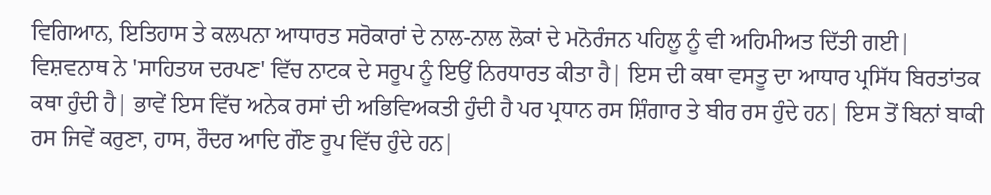ਵਿਗਿਆਨ, ਇਤਿਹਾਸ ਤੇ ਕਲਪਨਾ ਆਧਾਰਤ ਸਰੋਕਾਰਾਂ ਦੇ ਨਾਲ-ਨਾਲ ਲੋਕਾਂ ਦੇ ਮਨੋਰੰਜਨ ਪਹਿਲੂ ਨੂੰ ਵੀ ਅਹਿਮੀਅਤ ਦਿੱਤੀ ਗਈ|
ਵਿਸ਼ਵਨਾਥ ਨੇ 'ਸਾਹਿਤਯ ਦਰਪਣ' ਵਿੱਚ ਨਾਟਕ ਦੇ ਸਰੂਪ ਨੂੰ ਇਉਂ ਨਿਰਧਾਰਤ ਕੀਤਾ ਹੈ| ਇਸ ਦੀ ਕਥਾ ਵਸਤੂ ਦਾ ਆਧਾਰ ਪ੍ਰਸਿੱਧ ਬਿਰਤਾਂਤਕ ਕਥਾ ਹੁੰਦੀ ਹੈ| ਭਾਵੇਂ ਇਸ ਵਿੱਚ ਅਨੇਕ ਰਸਾਂ ਦੀ ਅਭਿਵਿਅਕਤੀ ਹੁੰਦੀ ਹੈ ਪਰ ਪ੍ਰਧਾਨ ਰਸ ਸ਼ਿੰਗਾਰ ਤੇ ਬੀਰ ਰਸ ਹੁੰਦੇ ਹਨ| ਇਸ ਤੋਂ ਬਿਨਾਂ ਬਾਕੀ ਰਸ ਜਿਵੇਂ ਕਰੁਣਾ, ਹਾਸ, ਰੌਦਰ ਆਦਿ ਗੌਣ ਰੂਪ ਵਿੱਚ ਹੁੰਦੇ ਹਨ|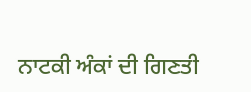ਨਾਟਕੀ ਅੰਕਾਂ ਦੀ ਗਿਣਤੀ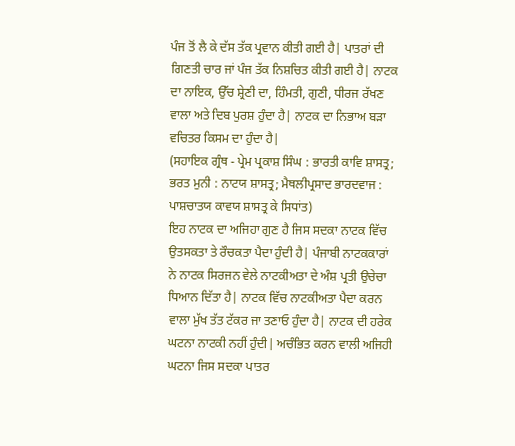ਪੰਜ ਤੋਂ ਲੈ ਕੇ ਦੱਸ ਤੱਕ ਪ੍ਰਵਾਨ ਕੀਤੀ ਗਈ ਹੈ| ਪਾਤਰਾਂ ਦੀ ਗਿਣਤੀ ਚਾਰ ਜਾਂ ਪੰਜ ਤੱਕ ਨਿਸ਼ਚਿਤ ਕੀਤੀ ਗਈ ਹੈ| ਨਾਟਕ ਦਾ ਨਾਇਕ, ਉੱਚ ਸ਼੍ਰੇਣੀ ਦਾ, ਹਿੰਮਤੀ, ਗੁਣੀ, ਧੀਰਜ ਰੱਖਣ ਵਾਲਾ ਅਤੇ ਦਿਬ ਪੁਰਸ਼ ਹੁੰਦਾ ਹੈ| ਨਾਟਕ ਦਾ ਨਿਭਾਅ ਬੜਾ ਵਚਿਤਰ ਕਿਸਮ ਦਾ ਹੁੰਦਾ ਹੈ|
(ਸਹਾਇਕ ਗ੍ਰੰਥ - ਪ੍ਰੇਮ ਪ੍ਰਕਾਸ਼ ਸਿੰਘ : ਭਾਰਤੀ ਕਾਵਿ ਸ਼ਾਸਤ੍ਰ; ਭਰਤ ਮੁਨੀ : ਨਾਟਯ ਸ਼ਾਸਤ੍ਰ; ਮੈਥਲੀਪ੍ਰਸਾਦ ਭਾਰਦਵਾਜ : ਪਾਸ਼ਚਾਤਯ ਕਾਵਯ ਸ਼ਾਸਤ੍ਰ ਕੇ ਸਿਧਾਂਤ)
ਇਹ ਨਾਟਕ ਦਾ ਅਜਿਹਾ ਗੁਣ ਹੈ ਜਿਸ ਸਦਕਾ ਨਾਟਕ ਵਿੱਚ ਉਤਸਕਤਾ ਤੇ ਰੌਚਕਤਾ ਪੈਦਾ ਹੁੰਦੀ ਹੈ| ਪੰਜਾਬੀ ਨਾਟਕਕਾਰਾਂ ਨੇ ਨਾਟਕ ਸਿਰਜਨ ਵੇਲੇ ਨਾਟਕੀਅਤਾ ਦੇ ਅੰਸ਼ ਪ੍ਰਤੀ ਉਚੇਚਾ ਧਿਆਨ ਦਿੱਤਾ ਹੈ| ਨਾਟਕ ਵਿੱਚ ਨਾਟਕੀਅਤਾ ਪੈਦਾ ਕਰਨ ਵਾਲਾ ਮੁੱਖ ਤੱਤ ਟੱਕਰ ਜਾ ਤਣਾਓ ਹੁੰਦਾ ਹੈ| ਨਾਟਕ ਦੀ ਹਰੇਕ ਘਟਨਾ ਨਾਟਕੀ ਨਹੀਂ ਹੁੰਦੀ| ਅਚੰਭਿਤ ਕਰਨ ਵਾਲੀ ਅਜਿਹੀ ਘਟਨਾ ਜਿਸ ਸਦਕਾ ਪਾਤਰ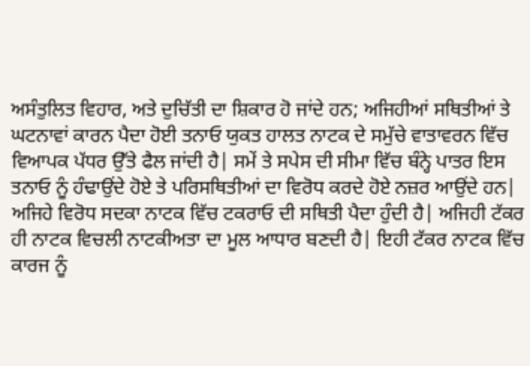ਅਸੰਤੁਲਿਤ ਵਿਹਾਰ, ਅਤੇ ਦੁਚਿੱਤੀ ਦਾ ਸ਼ਿਕਾਰ ਹੋ ਜਾਂਦੇ ਹਨ; ਅਜਿਹੀਆਂ ਸਥਿਤੀਆਂ ਤੇ ਘਟਨਾਵਾਂ ਕਾਰਨ ਪੈਦਾ ਹੋਈ ਤਨਾਓ ਯੁਕਤ ਹਾਲਤ ਨਾਟਕ ਦੇ ਸਮੁੱਚੇ ਵਾਤਾਵਰਨ ਵਿੱਚ ਵਿਆਪਕ ਪੱਧਰ ਉੱਤੇ ਫੈਲ ਜਾਂਦੀ ਹੈ| ਸਮੇਂ ਤੇ ਸਪੇਸ ਦੀ ਸੀਮਾ ਵਿੱਚ ਬੰਨ੍ਹੇ ਪਾਤਰ ਇਸ ਤਨਾਓ ਨੂੰ ਹੰਢਾਉਂਦੇ ਹੋਏ ਤੇ ਪਰਿਸਥਿਤੀਆਂ ਦਾ ਵਿਰੋਧ ਕਰਦੇ ਹੋਏ ਨਜ਼ਰ ਆਉਂਦੇ ਹਨ| ਅਜਿਹੇ ਵਿਰੋਧ ਸਦਕਾ ਨਾਟਕ ਵਿੱਚ ਟਕਰਾਓ ਦੀ ਸਥਿਤੀ ਪੈਦਾ ਹੁੰਦੀ ਹੈ| ਅਜਿਹੀ ਟੱਕਰ ਹੀ ਨਾਟਕ ਵਿਚਲੀ ਨਾਟਕੀਅਤਾ ਦਾ ਮੂਲ ਆਧਾਰ ਬਣਦੀ ਹੈ| ਇਹੀ ਟੱਕਰ ਨਾਟਕ ਵਿੱਚ ਕਾਰਜ ਨੂੰ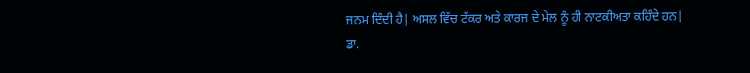ਜਨਮ ਦਿੰਦੀ ਹੈ| ਅਸਲ ਵਿੱਚ ਟੱਕਰ ਅਤੇ ਕਾਰਜ ਦੇ ਮੇਲ ਨੂੰ ਹੀ ਨਾਟਕੀਅਤਾ ਕਹਿੰਦੇ ਹਨ|
ਡਾ.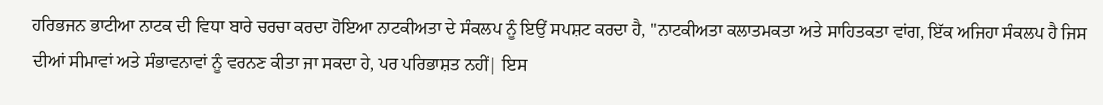ਹਰਿਭਜਨ ਭਾਟੀਆ ਨਾਟਕ ਦੀ ਵਿਧਾ ਬਾਰੇ ਚਰਚਾ ਕਰਦਾ ਹੋਇਆ ਨਾਟਕੀਅਤਾ ਦੇ ਸੰਕਲਪ ਨੂੰ ਇਉਂ ਸਪਸ਼ਟ ਕਰਦਾ ਹੈ, ''ਨਾਟਕੀਅਤਾ ਕਲਾਤਮਕਤਾ ਅਤੇ ਸਾਹਿਤਕਤਾ ਵਾਂਗ, ਇੱਕ ਅਜਿਹਾ ਸੰਕਲਪ ਹੈ ਜਿਸ ਦੀਆਂ ਸੀਮਾਵਾਂ ਅਤੇ ਸੰਭਾਵਨਾਵਾਂ ਨੂੰ ਵਰਨਣ ਕੀਤਾ ਜਾ ਸਕਦਾ ਹੇ, ਪਰ ਪਰਿਭਾਸ਼ਤ ਨਹੀਂ| ਇਸ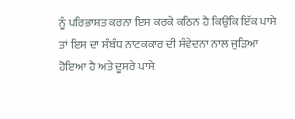ਨੂੰ ਪਰਿਭਾਸ਼ਤ ਕਰਨਾ ਇਸ ਕਰਕੇ ਕਠਿਨ ਹੈ ਕਿਉਂਕਿ ਇੱਕ ਪਾਸੇ ਤਾਂ ਇਸ ਦਾ ਸੰਬੰਧ ਨਾਟਕਕਾਰ ਦੀ ਸੰਵੇਦਨਾ ਨਾਲ ਜੁੜਿਆ ਹੋਇਆ ਹੈ ਅਤੇ ਦੂਸਰੇ ਪਾਸੇ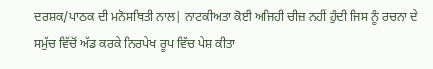ਦਰਸ਼ਕ/ਪਾਠਕ ਦੀ ਮਨੋਸਥਿਤੀ ਨਾਲ| ਨਾਟਕੀਅਤਾ ਕੋਈ ਅਜਿਹੀ ਚੀਜ਼ ਨਹੀਂ ਹੁੰਦੀ ਜਿਸ ਨੂੰ ਰਚਨਾ ਦੇ ਸਮੁੱਚ ਵਿੱਚੋਂ ਅੱਡ ਕਰਕੇ ਨਿਰਪੇਖ ਰੂਪ ਵਿੱਚ ਪੇਸ਼ ਕੀਤਾ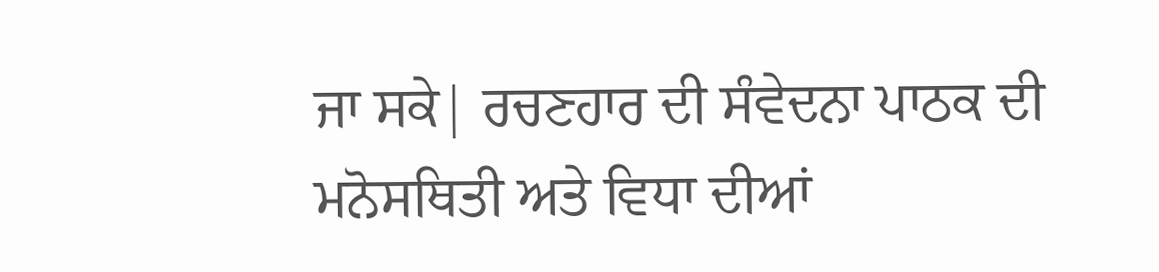ਜਾ ਸਕੇ| ਰਚਣਹਾਰ ਦੀ ਸੰਵੇਦਨਾ ਪਾਠਕ ਦੀ ਮਨੋਸਥਿਤੀ ਅਤੇ ਵਿਧਾ ਦੀਆਂ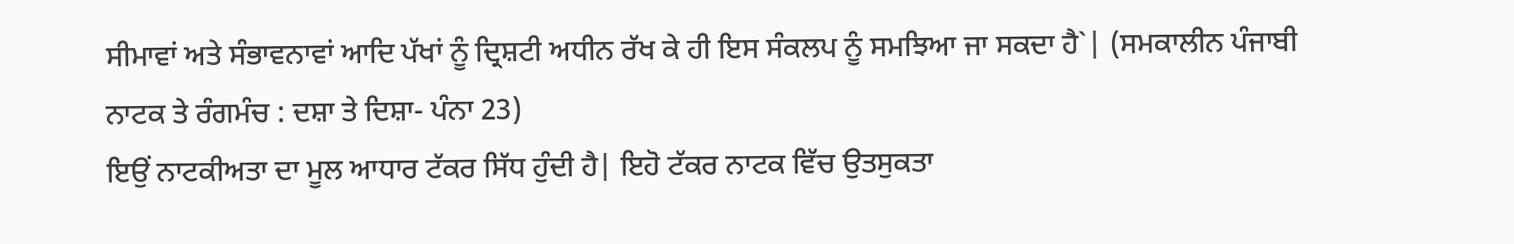ਸੀਮਾਵਾਂ ਅਤੇ ਸੰਭਾਵਨਾਵਾਂ ਆਦਿ ਪੱਖਾਂ ਨੂੰ ਦ੍ਰਿਸ਼ਟੀ ਅਧੀਨ ਰੱਖ ਕੇ ਹੀ ਇਸ ਸੰਕਲਪ ਨੂੰ ਸਮਝਿਆ ਜਾ ਸਕਦਾ ਹੈ`| (ਸਮਕਾਲੀਨ ਪੰਜਾਬੀ ਨਾਟਕ ਤੇ ਰੰਗਮੰਚ : ਦਸ਼ਾ ਤੇ ਦਿਸ਼ਾ- ਪੰਨਾ 23)
ਇਉਂ ਨਾਟਕੀਅਤਾ ਦਾ ਮੂਲ ਆਧਾਰ ਟੱਕਰ ਸਿੱਧ ਹੁੰਦੀ ਹੈ| ਇਹੋ ਟੱਕਰ ਨਾਟਕ ਵਿੱਚ ਉਤਸੁਕਤਾ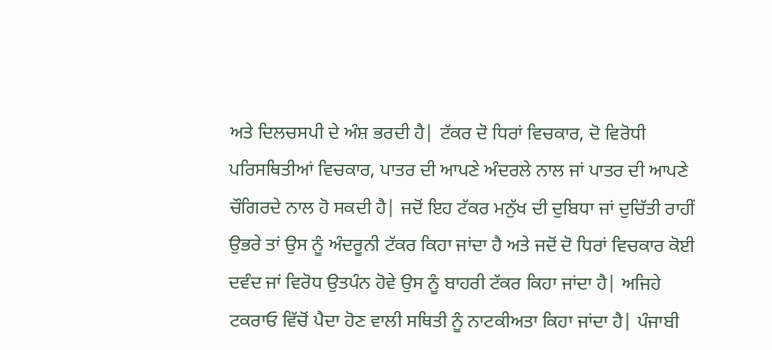ਅਤੇ ਦਿਲਚਸਪੀ ਦੇ ਅੰਸ਼ ਭਰਦੀ ਹੈ| ਟੱਕਰ ਦੋ ਧਿਰਾਂ ਵਿਚਕਾਰ, ਦੋ ਵਿਰੋਧੀ ਪਰਿਸਥਿਤੀਆਂ ਵਿਚਕਾਰ, ਪਾਤਰ ਦੀ ਆਪਣੇ ਅੰਦਰਲੇ ਨਾਲ ਜਾਂ ਪਾਤਰ ਦੀ ਆਪਣੇ ਚੌਗਿਰਦੇ ਨਾਲ ਹੋ ਸਕਦੀ ਹੈ| ਜਦੋਂ ਇਹ ਟੱਕਰ ਮਨੁੱਖ ਦੀ ਦੁਬਿਧਾ ਜਾਂ ਦੁਚਿੱਤੀ ਰਾਹੀਂ ਉਭਰੇ ਤਾਂ ਉਸ ਨੂੰ ਅੰਦਰੂਨੀ ਟੱਕਰ ਕਿਹਾ ਜਾਂਦਾ ਹੈ ਅਤੇ ਜਦੋਂ ਦੋ ਧਿਰਾਂ ਵਿਚਕਾਰ ਕੋਈ ਦਵੰਦ ਜਾਂ ਵਿਰੋਧ ਉਤਪੰਨ ਹੋਵੇ ਉਸ ਨੂੰ ਬਾਹਰੀ ਟੱਕਰ ਕਿਹਾ ਜਾਂਦਾ ਹੈ| ਅਜਿਹੇ ਟਕਰਾਓ ਵਿੱਚੋਂ ਪੈਦਾ ਹੋਣ ਵਾਲੀ ਸਥਿਤੀ ਨੂੰ ਨਾਟਕੀਅਤਾ ਕਿਹਾ ਜਾਂਦਾ ਹੈ| ਪੰਜਾਬੀ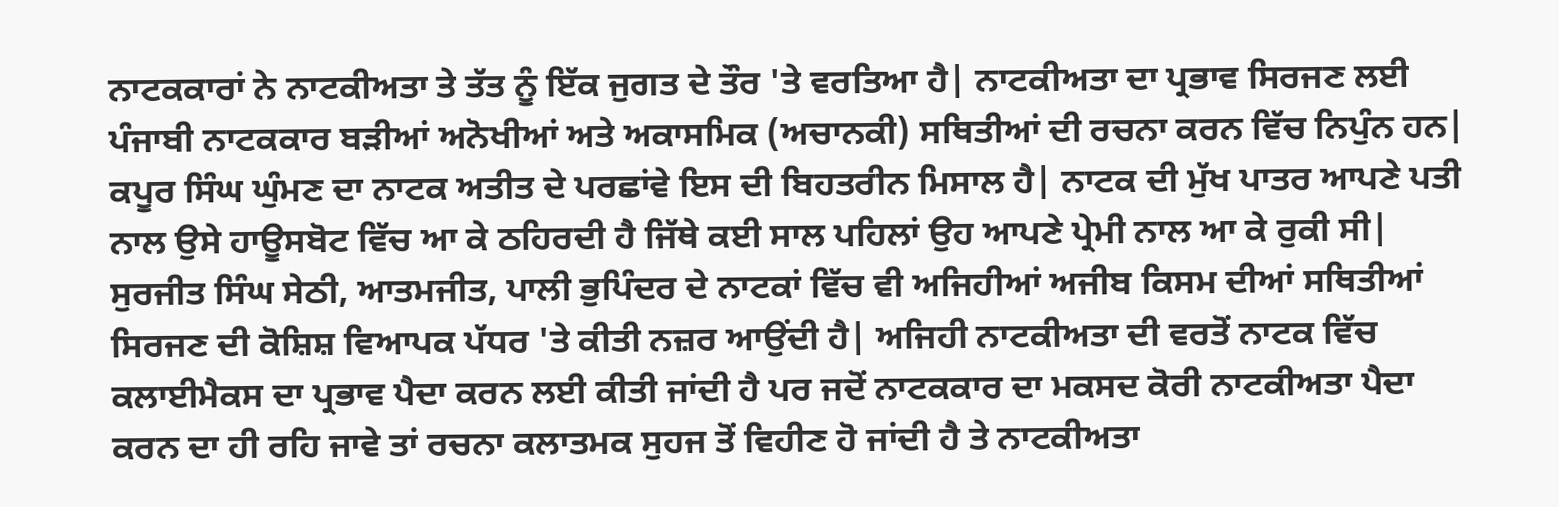ਨਾਟਕਕਾਰਾਂ ਨੇ ਨਾਟਕੀਅਤਾ ਤੇ ਤੱਤ ਨੂੰ ਇੱਕ ਜੁਗਤ ਦੇ ਤੌਰ 'ਤੇ ਵਰਤਿਆ ਹੈ| ਨਾਟਕੀਅਤਾ ਦਾ ਪ੍ਰਭਾਵ ਸਿਰਜਣ ਲਈ ਪੰਜਾਬੀ ਨਾਟਕਕਾਰ ਬੜੀਆਂ ਅਨੋਖੀਆਂ ਅਤੇ ਅਕਾਸਮਿਕ (ਅਚਾਨਕੀ) ਸਥਿਤੀਆਂ ਦੀ ਰਚਨਾ ਕਰਨ ਵਿੱਚ ਨਿਪੁੰਨ ਹਨ| ਕਪੂਰ ਸਿੰਘ ਘੁੰਮਣ ਦਾ ਨਾਟਕ ਅਤੀਤ ਦੇ ਪਰਛਾਂਵੇ ਇਸ ਦੀ ਬਿਹਤਰੀਨ ਮਿਸਾਲ ਹੈ| ਨਾਟਕ ਦੀ ਮੁੱਖ ਪਾਤਰ ਆਪਣੇ ਪਤੀ ਨਾਲ ਉਸੇ ਹਾਊਸਬੋਟ ਵਿੱਚ ਆ ਕੇ ਠਹਿਰਦੀ ਹੈ ਜਿੱਥੇ ਕਈ ਸਾਲ ਪਹਿਲਾਂ ਉਹ ਆਪਣੇ ਪ੍ਰੇਮੀ ਨਾਲ ਆ ਕੇ ਰੁਕੀ ਸੀ| ਸੁਰਜੀਤ ਸਿੰਘ ਸੇਠੀ, ਆਤਮਜੀਤ, ਪਾਲੀ ਭੁਪਿੰਦਰ ਦੇ ਨਾਟਕਾਂ ਵਿੱਚ ਵੀ ਅਜਿਹੀਆਂ ਅਜੀਬ ਕਿਸਮ ਦੀਆਂ ਸਥਿਤੀਆਂ ਸਿਰਜਣ ਦੀ ਕੋਸ਼ਿਸ਼ ਵਿਆਪਕ ਪੱਧਰ 'ਤੇ ਕੀਤੀ ਨਜ਼ਰ ਆਉਂਦੀ ਹੈ| ਅਜਿਹੀ ਨਾਟਕੀਅਤਾ ਦੀ ਵਰਤੋਂ ਨਾਟਕ ਵਿੱਚ ਕਲਾਈਮੈਕਸ ਦਾ ਪ੍ਰਭਾਵ ਪੈਦਾ ਕਰਨ ਲਈ ਕੀਤੀ ਜਾਂਦੀ ਹੈ ਪਰ ਜਦੋਂ ਨਾਟਕਕਾਰ ਦਾ ਮਕਸਦ ਕੋਰੀ ਨਾਟਕੀਅਤਾ ਪੈਦਾ ਕਰਨ ਦਾ ਹੀ ਰਹਿ ਜਾਵੇ ਤਾਂ ਰਚਨਾ ਕਲਾਤਮਕ ਸੁਹਜ ਤੋਂ ਵਿਹੀਣ ਹੋ ਜਾਂਦੀ ਹੈ ਤੇ ਨਾਟਕੀਅਤਾ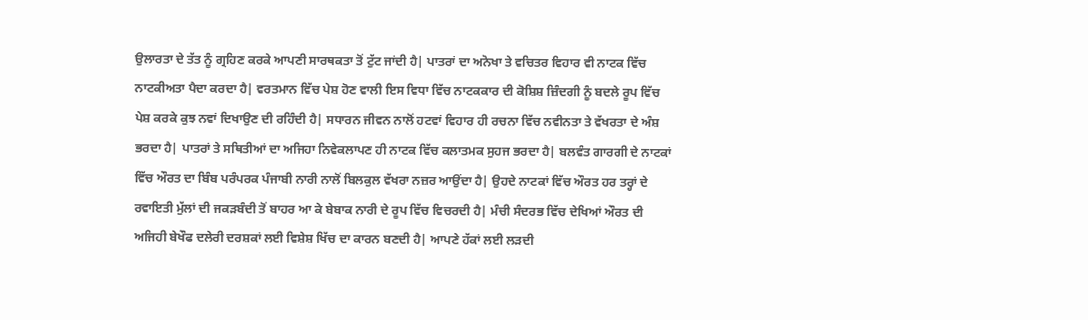ਉਲਾਰਤਾ ਦੇ ਤੱਤ ਨੂੰ ਗ੍ਰਹਿਣ ਕਰਕੇ ਆਪਣੀ ਸਾਰਥਕਤਾ ਤੋਂ ਟੁੱਟ ਜਾਂਦੀ ਹੈ| ਪਾਤਰਾਂ ਦਾ ਅਨੋਖਾ ਤੇ ਵਚਿਤਰ ਵਿਹਾਰ ਵੀ ਨਾਟਕ ਵਿੱਚ ਨਾਟਕੀਅਤਾ ਪੈਦਾ ਕਰਦਾ ਹੈ| ਵਰਤਮਾਨ ਵਿੱਚ ਪੇਸ਼ ਹੋਣ ਵਾਲੀ ਇਸ ਵਿਧਾ ਵਿੱਚ ਨਾਟਕਕਾਰ ਦੀ ਕੋਸ਼ਿਸ਼ ਜ਼ਿੰਦਗੀ ਨੂੰ ਬਦਲੇ ਰੂਪ ਵਿੱਚ ਪੇਸ਼ ਕਰਕੇ ਕੁਝ ਨਵਾਂ ਦਿਖਾਉਣ ਦੀ ਰਹਿੰਦੀ ਹੈ| ਸਧਾਰਨ ਜੀਵਨ ਨਾਲੋਂ ਹਟਵਾਂ ਵਿਹਾਰ ਹੀ ਰਚਨਾ ਵਿੱਚ ਨਵੀਨਤਾ ਤੇ ਵੱਖਰਤਾ ਦੇ ਅੰਸ਼ ਭਰਦਾ ਹੈ| ਪਾਤਰਾਂ ਤੇ ਸਥਿਤੀਆਂ ਦਾ ਅਜਿਹਾ ਨਿਵੇਕਲਾਪਣ ਹੀ ਨਾਟਕ ਵਿੱਚ ਕਲਾਤਮਕ ਸੁਹਜ ਭਰਦਾ ਹੈ| ਬਲਵੰਤ ਗਾਰਗੀ ਦੇ ਨਾਟਕਾਂ ਵਿੱਚ ਔਰਤ ਦਾ ਬਿੰਬ ਪਰੰਪਰਕ ਪੰਜਾਬੀ ਨਾਰੀ ਨਾਲੋਂ ਬਿਲਕੁਲ ਵੱਖਰਾ ਨਜ਼ਰ ਆਉਂਦਾ ਹੈ| ਉਹਦੇ ਨਾਟਕਾਂ ਵਿੱਚ ਔਰਤ ਹਰ ਤਰ੍ਹਾਂ ਦੇ ਰਵਾਇਤੀ ਮੁੱਲਾਂ ਦੀ ਜਕੜਬੰਦੀ ਤੋਂ ਬਾਹਰ ਆ ਕੇ ਬੇਬਾਕ ਨਾਰੀ ਦੇ ਰੂਪ ਵਿੱਚ ਵਿਚਰਦੀ ਹੈ| ਮੰਚੀ ਸੰਦਰਭ ਵਿੱਚ ਦੇਖਿਆਂ ਔਰਤ ਦੀ ਅਜਿਹੀ ਬੇਖੌਫ ਦਲੇਰੀ ਦਰਸ਼ਕਾਂ ਲਈ ਵਿਸ਼ੇਸ਼ ਖਿੱਚ ਦਾ ਕਾਰਨ ਬਣਦੀ ਹੈ| ਆਪਣੇ ਹੱਕਾਂ ਲਈ ਲੜਦੀ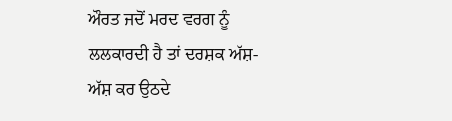ਔਰਤ ਜਦੋਂ ਮਰਦ ਵਰਗ ਨੂੰ ਲਲਕਾਰਦੀ ਹੈ ਤਾਂ ਦਰਸ਼ਕ ਅੱਸ਼-ਅੱਸ਼ ਕਰ ਉਠਦੇ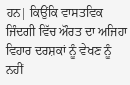ਹਨ| ਕਿਉਂਕਿ ਵਾਸਤਵਿਕ ਜਿੰਦਗੀ ਵਿੱਚ ਔਰਤ ਦਾ ਅਜਿਹਾ ਵਿਹਾਰ ਦਰਸ਼ਕਾਂ ਨੂੰ ਵੇਖਣ ਨੂੰ ਨਹੀਂ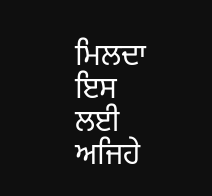ਮਿਲਦਾ ਇਸ ਲਈ ਅਜਿਹੇ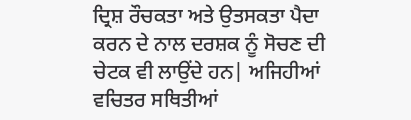ਦ੍ਰਿਸ਼ ਰੌਚਕਤਾ ਅਤੇ ਉਤਸਕਤਾ ਪੈਦਾ ਕਰਨ ਦੇ ਨਾਲ ਦਰਸ਼ਕ ਨੂੰ ਸੋਚਣ ਦੀ ਚੇਟਕ ਵੀ ਲਾਉਂਦੇ ਹਨ| ਅਜਿਹੀਆਂ ਵਚਿਤਰ ਸਥਿਤੀਆਂ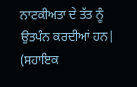ਨਾਟਕੀਅਤਾ ਦੇ ਤੱਤ ਨੂੰ ਉਤਪੰਨ ਕਰਦੀਆਂ ਹਨ|
(ਸਹਾਇਕ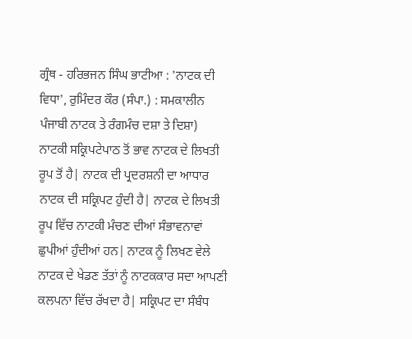ਗ੍ਰੰਥ - ਹਰਿਭਜਨ ਸਿੰਘ ਭਾਟੀਆ : 'ਨਾਟਕ ਦੀ ਵਿਧਾ', ਰੁਮਿੰਦਰ ਕੌਰ (ਸੰਪਾ.) : ਸਮਕਾਲੀਨ ਪੰਜਾਬੀ ਨਾਟਕ ਤੇ ਰੰਗਮੰਚ ਦਸ਼ਾ ਤੇ ਦਿਸ਼ਾ)
ਨਾਟਕੀ ਸਕ੍ਰਿਪਟੇਪਾਠ ਤੋਂ ਭਾਵ ਨਾਟਕ ਦੇ ਲਿਖਤੀ ਰੂਪ ਤੋਂ ਹੈ| ਨਾਟਕ ਦੀ ਪ੍ਰਦਰਸ਼ਨੀ ਦਾ ਆਧਾਰ ਨਾਟਕ ਦੀ ਸਕ੍ਰਿਪਟ ਹੁੰਦੀ ਹੈ| ਨਾਟਕ ਦੇ ਲਿਖਤੀ ਰੂਪ ਵਿੱਚ ਨਾਟਕੀ ਮੰਚਣ ਦੀਆਂ ਸੰਭਾਵਨਾਵਾਂ ਛੁਪੀਆਂ ਹੁੰਦੀਆਂ ਹਨ| ਨਾਟਕ ਨੂੰ ਲਿਖਣ ਵੇਲੇ ਨਾਟਕ ਦੇ ਖੇਡਣ ਤੱਤਾਂ ਨੂੰ ਨਾਟਕਕਾਰ ਸਦਾ ਆਪਣੀ ਕਲਪਨਾ ਵਿੱਚ ਰੱਖਦਾ ਹੈ| ਸਕ੍ਰਿਪਟ ਦਾ ਸੰਬੰਧ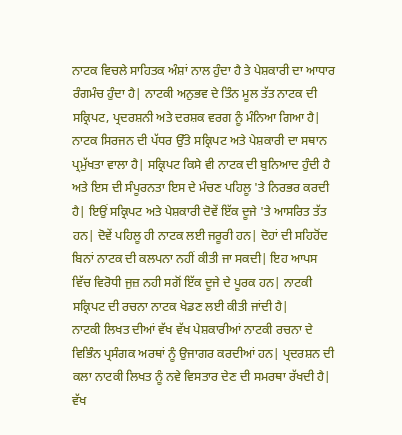ਨਾਟਕ ਵਿਚਲੇ ਸਾਹਿਤਕ ਅੰਸ਼ਾਂ ਨਾਲ ਹੁੰਦਾ ਹੈ ਤੇ ਪੇਸ਼ਕਾਰੀ ਦਾ ਆਧਾਰ ਰੰਗਮੰਚ ਹੁੰਦਾ ਹੈ| ਨਾਟਕੀ ਅਨੁਭਵ ਦੇ ਤਿੰਨ ਮੂਲ ਤੱਤ ਨਾਟਕ ਦੀ ਸਕ੍ਰਿਪਟ, ਪ੍ਰਦਰਸ਼ਨੀ ਅਤੇ ਦਰਸ਼ਕ ਵਰਗ ਨੂੰ ਮੰਨਿਆ ਗਿਆ ਹੈ| ਨਾਟਕ ਸਿਰਜਨ ਦੀ ਪੱਧਰ ਉੱਤੇ ਸਕ੍ਰਿਪਟ ਅਤੇ ਪੇਸ਼ਕਾਰੀ ਦਾ ਸਥਾਨ ਪ੍ਰਮੁੱਖਤਾ ਵਾਲਾ ਹੈ| ਸਕ੍ਰਿਪਟ ਕਿਸੇ ਵੀ ਨਾਟਕ ਦੀ ਬੁਨਿਆਦ ਹੁੰਦੀ ਹੈ ਅਤੇ ਇਸ ਦੀ ਸੰਪੂਰਨਤਾ ਇਸ ਦੇ ਮੰਚਣ ਪਹਿਲੂ 'ਤੇ ਨਿਰਭਰ ਕਰਦੀ ਹੈ| ਇਉਂ ਸਕ੍ਰਿਪਟ ਅਤੇ ਪੇਸ਼ਕਾਰੀ ਦੋਵੇਂ ਇੱਕ ਦੂਜੇ 'ਤੇ ਆਸਰਿਤ ਤੱਤ ਹਨ| ਦੋਵੇਂ ਪਹਿਲੂ ਹੀ ਨਾਟਕ ਲਈ ਜਰੂਰੀ ਹਨ| ਦੋਹਾਂ ਦੀ ਸਹਿਹੋਂਦ ਬਿਨਾਂ ਨਾਟਕ ਦੀ ਕਲਪਨਾ ਨਹੀਂ ਕੀਤੀ ਜਾ ਸਕਦੀ| ਇਹ ਆਪਸ ਵਿੱਚ ਵਿਰੋਧੀ ਜੁਜ਼ ਨਹੀ ਸਗੋਂ ਇੱਕ ਦੂਜੇ ਦੇ ਪੂਰਕ ਹਨ| ਨਾਟਕੀ ਸਕ੍ਰਿਪਟ ਦੀ ਰਚਨਾ ਨਾਟਕ ਖੇਡਣ ਲਈ ਕੀਤੀ ਜਾਂਦੀ ਹੈ|
ਨਾਟਕੀ ਲਿਖਤ ਦੀਆਂ ਵੱਖ ਵੱਖ ਪੇਸ਼ਕਾਰੀਆਂ ਨਾਟਕੀ ਰਚਨਾ ਦੇ ਵਿਭਿੰਨ ਪ੍ਰਸੰਗਕ ਅਰਥਾਂ ਨੂੰ ਉਜਾਗਰ ਕਰਦੀਆਂ ਹਨ| ਪ੍ਰਦਰਸ਼ਨ ਦੀ ਕਲਾ ਨਾਟਕੀ ਲਿਖਤ ਨੂੰ ਨਵੇ ਵਿਸਤਾਰ ਦੇਣ ਦੀ ਸਮਰਥਾ ਰੱਖਦੀ ਹੈ| ਵੱਖ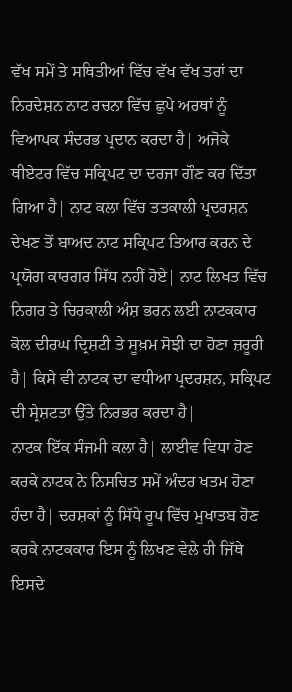ਵੱਖ ਸਮੇਂ ਤੇ ਸਥਿਤੀਆਂ ਵਿੱਚ ਵੱਖ ਵੱਖ ਤਰਾਂ ਦਾ ਨਿਰਦੇਸ਼ਨ ਨਾਟ ਰਚਨਾ ਵਿੱਚ ਛੁਪੇ ਅਰਥਾਂ ਨੂੰ ਵਿਆਪਕ ਸੰਦਰਭ ਪ੍ਰਦਾਨ ਕਰਦਾ ਹੈ| ਅਜੋਕੇ ਥੀਏਟਰ ਵਿੱਚ ਸਕ੍ਰਿਪਟ ਦਾ ਦਰਜਾ ਗੌਣ ਕਰ ਦਿੱਤਾ ਗਿਆ ਹੈ| ਨਾਟ ਕਲਾ ਵਿੱਚ ਤਤਕਾਲੀ ਪ੍ਰਦਰਸ਼ਨ ਦੇਖਣ ਤੋਂ ਬਾਅਦ ਨਾਟ ਸਕ੍ਰਿਪਟ ਤਿਆਰ ਕਰਨ ਦੇ ਪ੍ਰਯੋਗ ਕਾਰਗਰ ਸਿੱਧ ਨਹੀਂ ਹੋਏ| ਨਾਟ ਲਿਖਤ ਵਿੱਚ ਨਿਗਰ ਤੇ ਚਿਰਕਾਲੀ ਅੰਸ਼ ਭਰਨ ਲਈ ਨਾਟਕਕਾਰ ਕੋਲ ਦੀਰਘ ਦ੍ਰਿਸ਼ਟੀ ਤੇ ਸੂਖ਼ਮ ਸੋਝੀ ਦਾ ਹੋਣਾ ਜ਼ਰੂਰੀ ਹੈ| ਕਿਸੇ ਵੀ ਨਾਟਕ ਦਾ ਵਧੀਆ ਪ੍ਰਦਰਸ਼ਨ, ਸਕ੍ਰਿਪਟ ਦੀ ਸ੍ਰੇਸ਼ਟਤਾ ਉੱਤੇ ਨਿਰਭਰ ਕਰਦਾ ਹੈ|
ਨਾਟਕ ਇੱਕ ਸੰਜਮੀ ਕਲਾ ਹੈ| ਲਾਈਵ ਵਿਧਾ ਹੋਣ ਕਰਕੇ ਨਾਟਕ ਨੇ ਨਿਸਚਿਤ ਸਮੇਂ ਅੰਦਰ ਖਤਮ ਹੋਣਾ ਹੰਦਾ ਹੈ| ਦਰਸ਼ਕਾਂ ਨੂੰ ਸਿੱਧੇ ਰੂਪ ਵਿੱਚ ਮੁਖਾਤਬ ਹੋਣ ਕਰਕੇ ਨਾਟਕਕਾਰ ਇਸ ਨੂੰ ਲਿਖਣ ਵੇਲੇ ਹੀ ਜਿੱਥੇ ਇਸਦੇ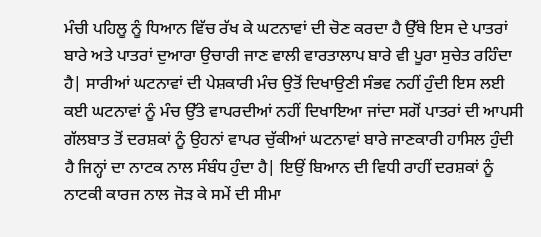ਮੰਚੀ ਪਹਿਲੂ ਨੂੰ ਧਿਆਨ ਵਿੱਚ ਰੱਖ ਕੇ ਘਟਨਾਵਾਂ ਦੀ ਚੋਣ ਕਰਦਾ ਹੈ ਉੱਥੇ ਇਸ ਦੇ ਪਾਤਰਾਂ ਬਾਰੇ ਅਤੇ ਪਾਤਰਾਂ ਦੁਆਰਾ ਉਚਾਰੀ ਜਾਣ ਵਾਲੀ ਵਾਰਤਾਲਾਪ ਬਾਰੇ ਵੀ ਪੂਰਾ ਸੁਚੇਤ ਰਹਿੰਦਾ ਹੈ| ਸਾਰੀਆਂ ਘਟਨਾਵਾਂ ਦੀ ਪੇਸ਼ਕਾਰੀ ਮੰਚ ਉਤੋਂ ਦਿਖਾਉਣੀ ਸੰਭਵ ਨਹੀਂ ਹੁੰਦੀ ਇਸ ਲਈ ਕਈ ਘਟਨਾਵਾਂ ਨੂੰ ਮੰਚ ਉੱਤੇ ਵਾਪਰਦੀਆਂ ਨਹੀਂ ਦਿਖਾਇਆ ਜਾਂਦਾ ਸਗੋਂ ਪਾਤਰਾਂ ਦੀ ਆਪਸੀ ਗੱਲਬਾਤ ਤੋਂ ਦਰਸ਼ਕਾਂ ਨੂੰ ਉਹਨਾਂ ਵਾਪਰ ਚੁੱਕੀਆਂ ਘਟਨਾਵਾਂ ਬਾਰੇ ਜਾਣਕਾਰੀ ਹਾਸਿਲ ਹੁੰਦੀ ਹੈ ਜਿਨ੍ਹਾਂ ਦਾ ਨਾਟਕ ਨਾਲ ਸੰਬੰਧ ਹੁੰਦਾ ਹੈ| ਇਉਂ ਬਿਆਨ ਦੀ ਵਿਧੀ ਰਾਹੀਂ ਦਰਸ਼ਕਾਂ ਨੂੰ ਨਾਟਕੀ ਕਾਰਜ ਨਾਲ ਜੋੜ ਕੇ ਸਮੇਂ ਦੀ ਸੀਮਾ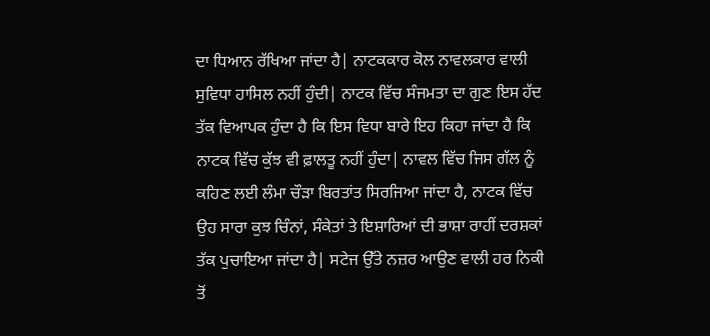ਦਾ ਧਿਆਨ ਰੱਖਿਆ ਜਾਂਦਾ ਹੈ| ਨਾਟਕਕਾਰ ਕੋਲ ਨਾਵਲਕਾਰ ਵਾਲੀ ਸੁਵਿਧਾ ਹਾਸਿਲ ਨਹੀਂ ਹੁੰਦੀ| ਨਾਟਕ ਵਿੱਚ ਸੰਜਮਤਾ ਦਾ ਗੁਣ ਇਸ ਹੱਦ ਤੱਕ ਵਿਆਪਕ ਹੁੰਦਾ ਹੈ ਕਿ ਇਸ ਵਿਧਾ ਬਾਰੇ ਇਹ ਕਿਹਾ ਜਾਂਦਾ ਹੈ ਕਿ ਨਾਟਕ ਵਿੱਚ ਕੁੱਝ ਵੀ ਫ਼ਾਲਤੂ ਨਹੀਂ ਹੁੰਦਾ| ਨਾਵਲ ਵਿੱਚ ਜਿਸ ਗੱਲ ਨੂੰ ਕਹਿਣ ਲਈ ਲੰਮਾ ਚੌੜਾ ਬਿਰਤਾਂਤ ਸਿਰਜਿਆ ਜਾਂਦਾ ਹੈ, ਨਾਟਕ ਵਿੱਚ ਉਹ ਸਾਰਾ ਕੁਝ ਚਿੰਨਾਂ, ਸੰਕੇਤਾਂ ਤੇ ਇਸ਼ਾਰਿਆਂ ਦੀ ਭਾਸ਼ਾ ਰਾਹੀਂ ਦਰਸ਼ਕਾਂ ਤੱਕ ਪੁਚਾਇਆ ਜਾਂਦਾ ਹੈ| ਸਟੇਜ ਉੱਤੇ ਨਜ਼ਰ ਆਉਣ ਵਾਲੀ ਹਰ ਨਿਕੀ ਤੋਂ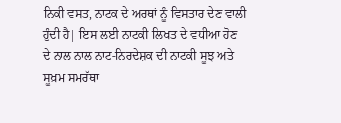ਨਿਕੀ ਵਸਤ, ਨਾਟਕ ਦੇ ਅਰਥਾਂ ਨੂੰ ਵਿਸਤਾਰ ਦੇਣ ਵਾਲੀ ਹੁੰਦੀ ਹੈ| ਇਸ ਲਈ ਨਾਟਕੀ ਲਿਖਤ ਦੇ ਵਧੀਆ ਹੋਣ ਦੇ ਨਾਲ ਨਾਲ ਨਾਟ-ਨਿਰਦੇਸ਼ਕ ਦੀ ਨਾਟਕੀ ਸੂਝ ਅਤੇ ਸੂਖ਼ਮ ਸਮਰੱਥਾ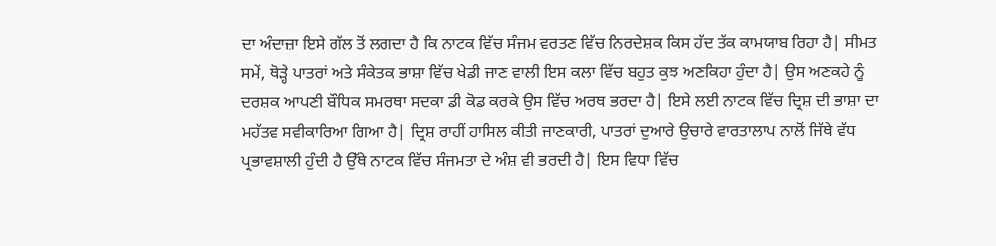ਦਾ ਅੰਦਾਜ਼ਾ ਇਸੇ ਗੱਲ ਤੋਂ ਲਗਦਾ ਹੈ ਕਿ ਨਾਟਕ ਵਿੱਚ ਸੰਜਮ ਵਰਤਣ ਵਿੱਚ ਨਿਰਦੇਸ਼ਕ ਕਿਸ ਹੱਦ ਤੱਕ ਕਾਮਯਾਬ ਰਿਹਾ ਹੈ| ਸੀਮਤ ਸਮੇਂ, ਥੋੜ੍ਹੇ ਪਾਤਰਾਂ ਅਤੇ ਸੰਕੇਤਕ ਭਾਸ਼ਾ ਵਿੱਚ ਖੇਡੀ ਜਾਣ ਵਾਲੀ ਇਸ ਕਲਾ ਵਿੱਚ ਬਹੁਤ ਕੁਝ ਅਣਕਿਹਾ ਹੁੰਦਾ ਹੈ| ਉਸ ਅਣਕਹੇ ਨੂੰ ਦਰਸ਼ਕ ਆਪਣੀ ਬੌਧਿਕ ਸਮਰਥਾ ਸਦਕਾ ਡੀ ਕੋਡ ਕਰਕੇ ਉਸ ਵਿੱਚ ਅਰਥ ਭਰਦਾ ਹੈ| ਇਸੇ ਲਈ ਨਾਟਕ ਵਿੱਚ ਦ੍ਰਿਸ਼ ਦੀ ਭਾਸ਼ਾ ਦਾ ਮਹੱਤਵ ਸਵੀਕਾਰਿਆ ਗਿਆ ਹੈ| ਦ੍ਰਿਸ਼ ਰਾਹੀਂ ਹਾਸਿਲ ਕੀਤੀ ਜਾਣਕਾਰੀ, ਪਾਤਰਾਂ ਦੁਆਰੇ ਉਚਾਰੇ ਵਾਰਤਾਲਾਪ ਨਾਲੋਂ ਜਿੱਥੇ ਵੱਧ ਪ੍ਰਭਾਵਸ਼ਾਲੀ ਹੁੰਦੀ ਹੈ ਉੱਥੇ ਨਾਟਕ ਵਿੱਚ ਸੰਜਮਤਾ ਦੇ ਅੰਸ਼ ਵੀ ਭਰਦੀ ਹੈ| ਇਸ ਵਿਧਾ ਵਿੱਚ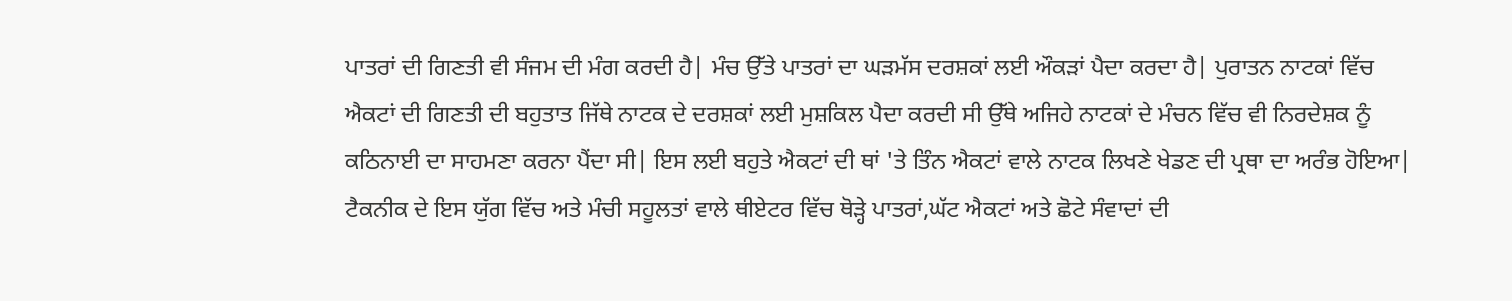ਪਾਤਰਾਂ ਦੀ ਗਿਣਤੀ ਵੀ ਸੰਜਮ ਦੀ ਮੰਗ ਕਰਦੀ ਹੈ| ਮੰਚ ਉੱਤੇ ਪਾਤਰਾਂ ਦਾ ਘੜਮੱਸ ਦਰਸ਼ਕਾਂ ਲਈ ਔਕੜਾਂ ਪੈਦਾ ਕਰਦਾ ਹੈ| ਪੁਰਾਤਨ ਨਾਟਕਾਂ ਵਿੱਚ ਐਕਟਾਂ ਦੀ ਗਿਣਤੀ ਦੀ ਬਹੁਤਾਤ ਜਿੱਥੇ ਨਾਟਕ ਦੇ ਦਰਸ਼ਕਾਂ ਲਈ ਮੁਸ਼ਕਿਲ ਪੈਦਾ ਕਰਦੀ ਸੀ ਉੱਥੇ ਅਜਿਹੇ ਨਾਟਕਾਂ ਦੇ ਮੰਚਨ ਵਿੱਚ ਵੀ ਨਿਰਦੇਸ਼ਕ ਨੂੰ ਕਠਿਨਾਈ ਦਾ ਸਾਹਮਣਾ ਕਰਨਾ ਪੈਂਦਾ ਸੀ| ਇਸ ਲਈ ਬਹੁਤੇ ਐਕਟਾਂ ਦੀ ਥਾਂ 'ਤੇ ਤਿੰਨ ਐਕਟਾਂ ਵਾਲੇ ਨਾਟਕ ਲਿਖਣੇ ਖੇਡਣ ਦੀ ਪ੍ਰਥਾ ਦਾ ਅਰੰਭ ਹੋਇਆ| ਟੈਕਨੀਕ ਦੇ ਇਸ ਯੁੱਗ ਵਿੱਚ ਅਤੇ ਮੰਚੀ ਸਹੂਲਤਾਂ ਵਾਲੇ ਥੀਏਟਰ ਵਿੱਚ ਥੋੜ੍ਹੇ ਪਾਤਰਾਂ,ਘੱਟ ਐਕਟਾਂ ਅਤੇ ਛੋਟੇ ਸੰਵਾਦਾਂ ਦੀ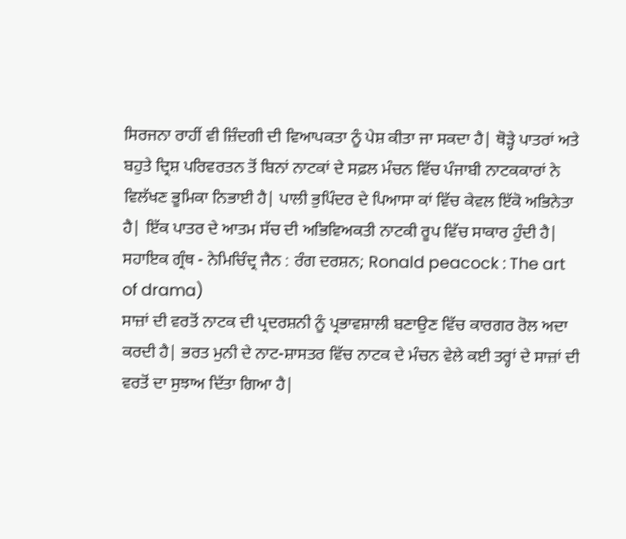ਸਿਰਜਨਾ ਰਾਹੀਂ ਵੀ ਜ਼ਿੰਦਗੀ ਦੀ ਵਿਆਪਕਤਾ ਨੂੰ ਪੇਸ਼ ਕੀਤਾ ਜਾ ਸਕਦਾ ਹੈ| ਥੋੜ੍ਹੇ ਪਾਤਰਾਂ ਅਤੇ ਬਹੁਤੇ ਦ੍ਰਿਸ਼ ਪਰਿਵਰਤਨ ਤੋਂ ਬਿਨਾਂ ਨਾਟਕਾਂ ਦੇ ਸਫ਼ਲ ਮੰਚਨ ਵਿੱਚ ਪੰਜਾਬੀ ਨਾਟਕਕਾਰਾਂ ਨੇ ਵਿਲੱਖਣ ਭੂਮਿਕਾ ਨਿਭਾਈ ਹੈ| ਪਾਲੀ ਭੁਪਿੰਦਰ ਦੇ ਪਿਆਸਾ ਕਾਂ ਵਿੱਚ ਕੇਵਲ ਇੱਕੋ ਅਭਿਨੇਤਾ ਹੈ| ਇੱਕ ਪਾਤਰ ਦੇ ਆਤਮ ਸੱਚ ਦੀ ਅਭਿਵਿਅਕਤੀ ਨਾਟਕੀ ਰੂਪ ਵਿੱਚ ਸਾਕਾਰ ਹੁੰਦੀ ਹੈ|
ਸਹਾਇਕ ਗ੍ਰੰਥ - ਨੇਮਿਚਿੰਦ੍ਰ ਜੈਨ : ਰੰਗ ਦਰਸ਼ਨ; Ronald peacock : The art of drama)
ਸਾਜ਼ਾਂ ਦੀ ਵਰਤੋਂ ਨਾਟਕ ਦੀ ਪ੍ਰਦਰਸ਼ਨੀ ਨੂੰ ਪ੍ਰਭਾਵਸ਼ਾਲੀ ਬਣਾਉਣ ਵਿੱਚ ਕਾਰਗਰ ਰੋਲ ਅਦਾ ਕਰਦੀ ਹੈ| ਭਰਤ ਮੁਨੀ ਦੇ ਨਾਟ-ਸ਼ਾਸਤਰ ਵਿੱਚ ਨਾਟਕ ਦੇ ਮੰਚਨ ਵੇਲੇ ਕਈ ਤਰ੍ਹਾਂ ਦੇ ਸਾਜ਼ਾਂ ਦੀ ਵਰਤੋਂ ਦਾ ਸੁਝਾਅ ਦਿੱਤਾ ਗਿਆ ਹੈ|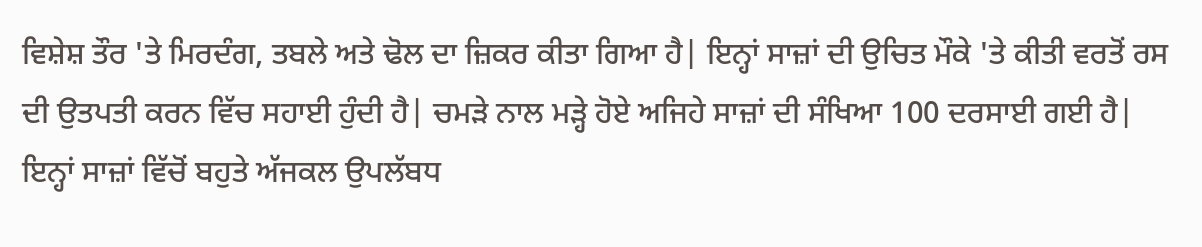ਵਿਸ਼ੇਸ਼ ਤੌਰ 'ਤੇ ਮਿਰਦੰਗ, ਤਬਲੇ ਅਤੇ ਢੋਲ ਦਾ ਜ਼ਿਕਰ ਕੀਤਾ ਗਿਆ ਹੈ| ਇਨ੍ਹਾਂ ਸਾਜ਼ਾਂ ਦੀ ਉਚਿਤ ਮੌਕੇ 'ਤੇ ਕੀਤੀ ਵਰਤੋਂ ਰਸ ਦੀ ਉਤਪਤੀ ਕਰਨ ਵਿੱਚ ਸਹਾਈ ਹੁੰਦੀ ਹੈ| ਚਮੜੇ ਨਾਲ ਮੜ੍ਹੇ ਹੋਏ ਅਜਿਹੇ ਸਾਜ਼ਾਂ ਦੀ ਸੰਖਿਆ 100 ਦਰਸਾਈ ਗਈ ਹੈ| ਇਨ੍ਹਾਂ ਸਾਜ਼ਾਂ ਵਿੱਚੋਂ ਬਹੁਤੇ ਅੱਜਕਲ ਉਪਲੱਬਧ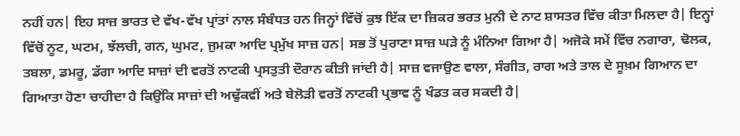ਨਹੀਂ ਹਨ| ਇਹ ਸਾਜ਼ ਭਾਰਤ ਦੇ ਵੱਖ-ਵੱਖ ਪ੍ਰਾਂਤਾਂ ਨਾਲ ਸੰਬੰਧਤ ਹਨ ਜਿਨ੍ਹਾਂ ਵਿੱਚੋਂ ਕੁਝ ਇੱਕ ਦਾ ਜ਼ਿਕਰ ਭਰਤ ਮੁਨੀ ਦੇ ਨਾਟ ਸ਼ਾਸਤਰ ਵਿੱਚ ਕੀਤਾ ਮਿਲਦਾ ਹੈ| ਇਨ੍ਹਾਂ ਵਿੱਚੋਂ ਨੂਟ, ਘਟਮ, ਝੱਲਚੀ, ਗਨ, ਘੁਮਟ, ਜੁਮਕਾ ਆਦਿ ਪ੍ਰਮੁੱਖ ਸਾਜ਼ ਹਨ| ਸਭ ਤੋਂ ਪੁਰਾਣਾ ਸਾਜ਼ ਘੜੇ ਨੂੰ ਮੰਨਿਆ ਗਿਆ ਹੈ| ਅਜੋਕੇ ਸਮੇਂ ਵਿੱਚ ਨਗਾਰਾ, ਢੋਲਕ, ਤਬਲਾ, ਡਮਰੂ, ਡੱਗਾ ਆਦਿ ਸਾਜ਼ਾਂ ਦੀ ਵਰਤੋਂ ਨਾਟਕੀ ਪ੍ਰਸਤੁਤੀ ਦੌਰਾਨ ਕੀਤੀ ਜਾਂਦੀ ਹੈ| ਸਾਜ਼ ਵਜਾਉਣ ਵਾਲਾ, ਸੰਗੀਤ, ਰਾਗ ਅਤੇ ਤਾਲ ਦੇ ਸੂਖ਼ਮ ਗਿਆਨ ਦਾ ਗਿਆਤਾ ਹੋਣਾ ਚਾਹੀਦਾ ਹੈ ਕਿਉਂਕਿ ਸਾਜ਼ਾਂ ਦੀ ਅਢੁੱਕਵੀਂ ਅਤੇ ਬੇਲੋੜੀ ਵਰਤੋਂ ਨਾਟਕੀ ਪ੍ਰਭਾਵ ਨੂੰ ਖੰਡਤ ਕਰ ਸਕਦੀ ਹੈ|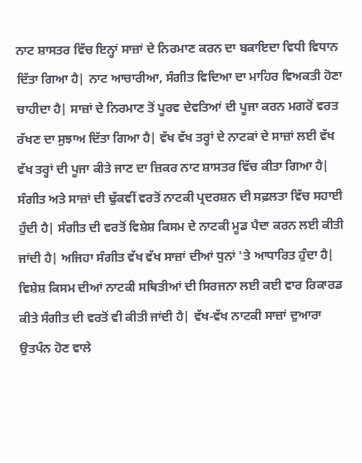ਨਾਟ ਸ਼ਾਸਤਰ ਵਿੱਚ ਇਨ੍ਹਾਂ ਸਾਜ਼ਾਂ ਦੇ ਨਿਰਮਾਣ ਕਰਨ ਦਾ ਬਕਾਇਦਾ ਵਿਧੀ ਵਿਧਾਨ ਦਿੱਤਾ ਗਿਆ ਹੈ| ਨਾਟ ਆਚਾਰੀਆ, ਸੰਗੀਤ ਵਿਦਿਆ ਦਾ ਮਾਹਿਰ ਵਿਅਕਤੀ ਹੋਣਾ ਚਾਹੀਦਾ ਹੈ| ਸਾਜ਼ਾਂ ਦੇ ਨਿਰਮਾਣ ਤੋਂ ਪੂਰਵ ਦੇਵਤਿਆਂ ਦੀ ਪੂਜਾ ਕਰਨ ਮਗਰੋਂ ਵਰਤ ਰੱਖਣ ਦਾ ਸੁਝਾਅ ਦਿੱਤਾ ਗਿਆ ਹੈ| ਵੱਖ ਵੱਖ ਤਰ੍ਹਾਂ ਦੇ ਨਾਟਕਾਂ ਦੇ ਸਾਜ਼ਾਂ ਲਈ ਵੱਖ ਵੱਖ ਤਰ੍ਹਾਂ ਦੀ ਪੂਜਾ ਕੀਤੇ ਜਾਣ ਦਾ ਜ਼ਿਕਰ ਨਾਟ ਸ਼ਾਸਤਰ ਵਿੱਚ ਕੀਤਾ ਗਿਆ ਹੈ| ਸੰਗੀਤ ਅਤੇ ਸਾਜ਼ਾਂ ਦੀ ਢੁੱਕਵੀਂ ਵਰਤੋਂ ਨਾਟਕੀ ਪ੍ਰਦਰਸ਼ਨ ਦੀ ਸਫ਼ਲਤਾ ਵਿੱਚ ਸਹਾਈ ਹੁੰਦੀ ਹੈ| ਸੰਗੀਤ ਦੀ ਵਰਤੋਂ ਵਿਸ਼ੇਸ਼ ਕਿਸਮ ਦੇ ਨਾਟਕੀ ਮੂਡ ਪੈਦਾ ਕਰਨ ਲਈ ਕੀਤੀ ਜਾਂਦੀ ਹੈ| ਅਜਿਹਾ ਸੰਗੀਤ ਵੱਖ ਵੱਖ ਸਾਜ਼ਾਂ ਦੀਆਂ ਧੁਨਾਂ 'ਤੇ ਆਧਾਰਿਤ ਹੁੰਦਾ ਹੈ| ਵਿਸ਼ੇਸ਼ ਕਿਸਮ ਦੀਆਂ ਨਾਟਕੀ ਸਥਿਤੀਆਂ ਦੀ ਸਿਰਜਨਾ ਲਈ ਕਈ ਵਾਰ ਰਿਕਾਰਡ ਕੀਤੇ ਸੰਗੀਤ ਦੀ ਵਰਤੋਂ ਵੀ ਕੀਤੀ ਜਾਂਦੀ ਹੈ| ਵੱਖ-ਵੱਖ ਨਾਟਕੀ ਸਾਜ਼ਾਂ ਦੁਆਰਾ ਉਤਪੰਨ ਹੋਣ ਵਾਲੇ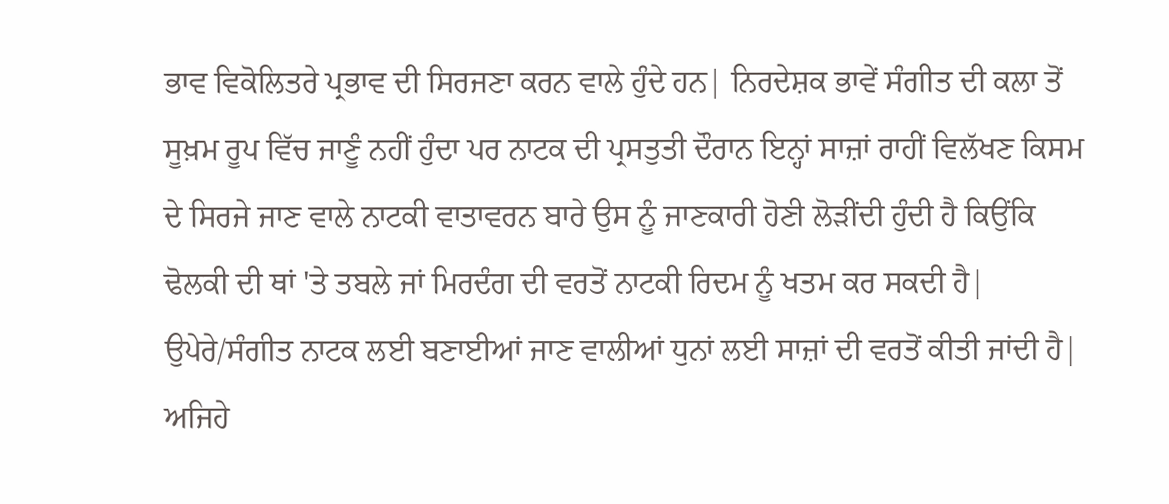ਭਾਵ ਵਿਕੋਲਿਤਰੇ ਪ੍ਰਭਾਵ ਦੀ ਸਿਰਜਣਾ ਕਰਨ ਵਾਲੇ ਹੁੰਦੇ ਹਨ| ਨਿਰਦੇਸ਼ਕ ਭਾਵੇਂ ਸੰਗੀਤ ਦੀ ਕਲਾ ਤੋਂ ਸੂਖ਼ਮ ਰੂਪ ਵਿੱਚ ਜਾਣੂੰ ਨਹੀਂ ਹੁੰਦਾ ਪਰ ਨਾਟਕ ਦੀ ਪ੍ਰਸਤੁਤੀ ਦੌਰਾਨ ਇਨ੍ਹਾਂ ਸਾਜ਼ਾਂ ਰਾਹੀਂ ਵਿਲੱਖਣ ਕਿਸਮ ਦੇ ਸਿਰਜੇ ਜਾਣ ਵਾਲੇ ਨਾਟਕੀ ਵਾਤਾਵਰਨ ਬਾਰੇ ਉਸ ਨੂੰ ਜਾਣਕਾਰੀ ਹੋਣੀ ਲੋੜੀਂਦੀ ਹੁੰਦੀ ਹੈ ਕਿਉਂਕਿ ਢੋਲਕੀ ਦੀ ਥਾਂ 'ਤੇ ਤਬਲੇ ਜਾਂ ਮਿਰਦੰਗ ਦੀ ਵਰਤੋਂ ਨਾਟਕੀ ਰਿਦਮ ਨੂੰ ਖਤਮ ਕਰ ਸਕਦੀ ਹੈ| ਉਪੇਰੇ/ਸੰਗੀਤ ਨਾਟਕ ਲਈ ਬਣਾਈਆਂ ਜਾਣ ਵਾਲੀਆਂ ਧੁਨਾਂ ਲਈ ਸਾਜ਼ਾਂ ਦੀ ਵਰਤੋਂ ਕੀਤੀ ਜਾਂਦੀ ਹੈ| ਅਜਿਹੇ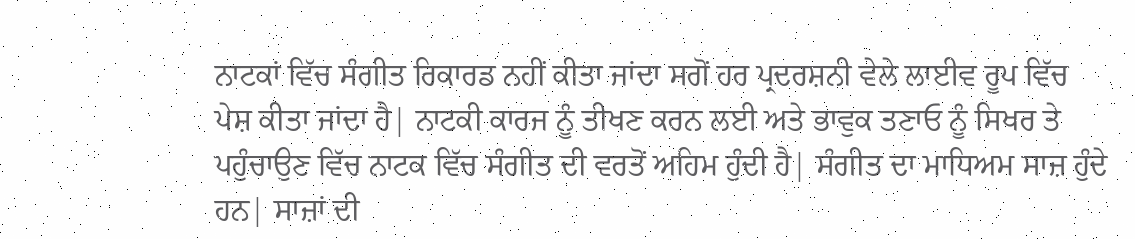ਨਾਟਕਾਂ ਵਿੱਚ ਸੰਗੀਤ ਰਿਕਾਰਡ ਨਹੀਂ ਕੀਤਾ ਜਾਂਦਾ ਸਗੋਂ ਹਰ ਪ੍ਰਦਰਸ਼ਨੀ ਵੇਲੇ ਲਾਈਵ ਰੂਪ ਵਿੱਚ ਪੇਸ਼ ਕੀਤਾ ਜਾਂਦਾ ਹੈ| ਨਾਟਕੀ ਕਾਰਜ ਨੂੰ ਤੀਖਣ ਕਰਨ ਲਈ ਅਤੇ ਭਾਵੁਕ ਤਣਾਓ ਨੂੰ ਸਿਖਰ ਤੇ ਪਹੁੰਚਾਉਣ ਵਿੱਚ ਨਾਟਕ ਵਿੱਚ ਸੰਗੀਤ ਦੀ ਵਰਤੋਂ ਅਹਿਮ ਹੁੰਦੀ ਹੈ| ਸੰਗੀਤ ਦਾ ਮਾਧਿਅਮ ਸਾਜ਼ ਹੁੰਦੇ ਹਨ| ਸਾਜ਼ਾਂ ਦੀ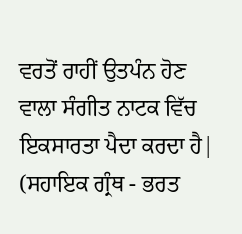ਵਰਤੋਂ ਰਾਹੀਂ ਉਤਪੰਨ ਹੋਣ ਵਾਲਾ ਸੰਗੀਤ ਨਾਟਕ ਵਿੱਚ ਇਕਸਾਰਤਾ ਪੈਦਾ ਕਰਦਾ ਹੈ|
(ਸਹਾਇਕ ਗ੍ਰੰਥ - ਭਰਤ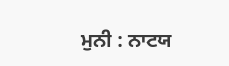ਮੁਨੀ : ਨਾਟਯ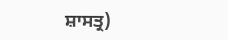ਸ਼ਾਸਤ੍ਰ)